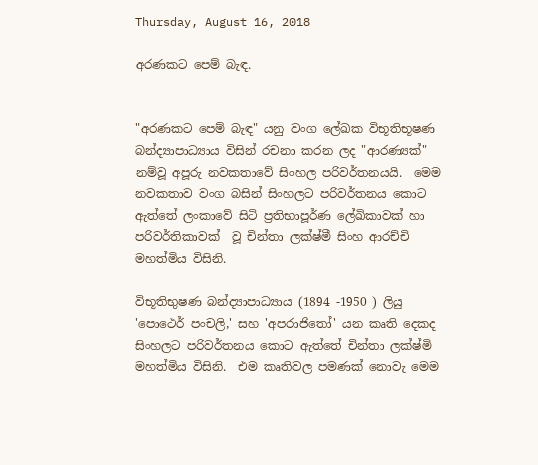Thursday, August 16, 2018

අරණකට පෙම් බැඳ.


"අරණකට පෙම් බැඳ" යනු වංග ලේඛක විභූතිභූෂණ බන්ද්‍යාපාධ්‍යාය විසින් රචනා කරන ලද "ආරණ්‍යක්" නම්වූ අපූරු නවකතාවේ සිංහල පරිවර්තනයයි.  මෙම නවකතාව වංග බසින් සිංහලට පරිවර්තනය කොට ඇත්තේ ලංකාවේ සිටි ප්‍රතිභාපූර්ණ ලේඛිකාවක් හා පරිවර්තිකාවක්  වූ චින්තා ලක්ෂ්මී සිංහ ආරච්චි මහත්මිය විසිනි.

විභූතිභුෂණ බන්ද්‍යාපාධ්‍යාය (1894 -1950 ) ලියු 'පොථෙර් පංචලි,' සහ 'අපරාජිතෝ' යන කෘති දෙකද සිංහලට පරිවර්තනය කොට ඇත්තේ චින්තා ලක්ෂ්මි මහත්මිය විසිනි.  එම කෘතිවල පමණක් නොවැ මෙම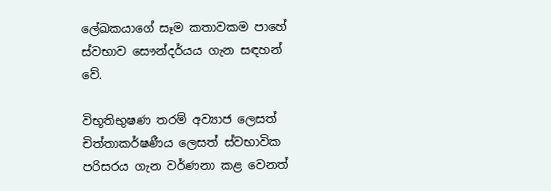ලේඛකයාගේ සෑම කතාවකම පාහේ ස්වභාව සෞන්දර්යය ගැන සඳහන් වේ.

විභූතිභුෂණ තරම් අව්‍යාජ ලෙසත් චිත්තාකර්ෂණීය ලෙසත් ස්වභාවික පරිසරය ගැන වර්ණනා කළ වෙනත්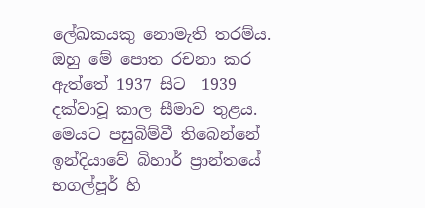ලේඛකයකු නොමැති තරම්ය.  ඔහු මේ පොත රචනා කර ඇත්තේ 1937 සිට  1939 දක්වාවූ කාල සීමාව තුළය.  මෙයට පසුබිම්වී තිබෙන්නේ ඉන්දියාවේ බිහාර් ප්‍රාන්තයේ භගල්පූර් හි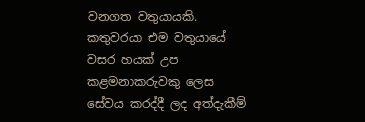වනගත වතුයායකි.  කතුවරයා එම වතුයායේ වසර හයක් උප කළමනාකරුවකු ලෙස සේවය කරද්දී ලද අත්දැකීම්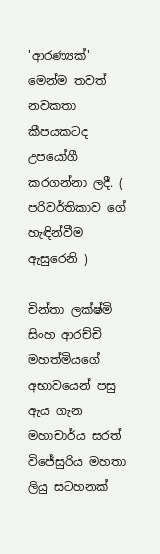'ආරණ්‍යක්' මෙන්ම තවත් නවකතා කීපයකටද උපයෝගී කරගන්නා ලදී. ( පරිවර්තිකාව ගේ හැඳින්වීම ඇසුරෙනි )

චින්තා ලක්ෂ්මි සිංහ ආරච්චි මහත්මියගේ අභාවයෙන් පසු ඇය ගැන මහාචාර්ය සරත් විජේසුරිය මහතා ලියු සටහනක්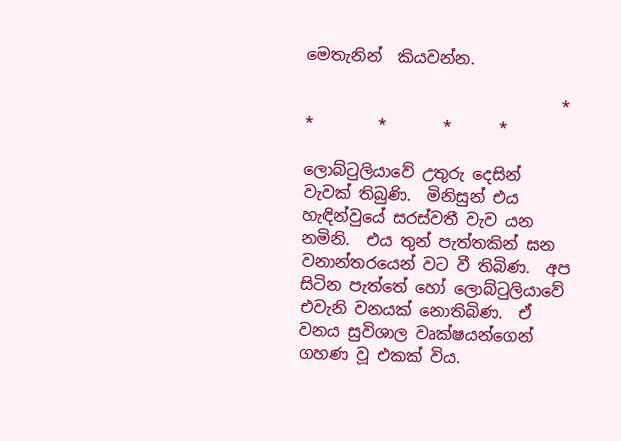මෙතැනින්  කියවන්න.

                                *       *        *       *      *

ලොබ්ටුලියාවේ උතුරු දෙසින් වැවක් තිබුණි.  මිනිසුන් එය හැඳින්වුයේ සරස්වතී වැව යන නමිනි.  එය තුන් පැත්තකින් ඝන වනාන්තරයෙන් වට වී තිබිණ.  අප සිටින පැත්තේ හෝ ලොබ්ටුලියාවේ එවැනි වනයක් නොතිබිණ.  ඒ වනය සුවිශාල වෘක්ෂයන්ගෙන් ගහණ වූ එකක් විය.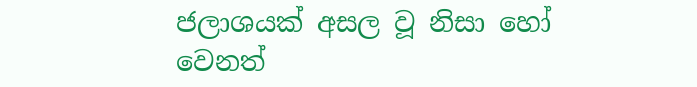ජලාශයක් අසල වූ නිසා හෝ වෙනත්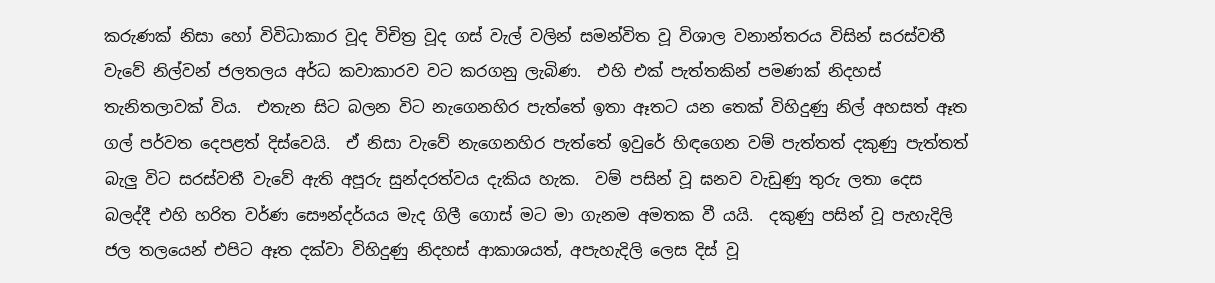කරුණක් නිසා හෝ විවිධාකාර වූද විචිත්‍ර වූද ගස් වැල් වලින් සමන්විත වූ විශාල වනාන්තරය විසින් සරස්වතී වැවේ නිල්වන් ජලතලය අර්ධ කවාකාරව වට කරගනු ලැබිණ.  එහි එක් පැත්තකින් පමණක් නිදහස් තැනිතලාවක් විය.  එතැන සිට බලන විට නැගෙනහිර පැත්තේ ඉතා ඈතට යන තෙක් විහිදුණු නිල් අහසත් ඈත ගල් පර්වත දෙපළත් දිස්වෙයි.  ඒ නිසා වැවේ නැගෙනහිර පැත්තේ ඉවුරේ හිඳගෙන වම් පැත්තත් දකුණු පැත්තත් බැලු විට සරස්වතී වැවේ ඇති අපූරු සුන්දරත්වය දැකිය හැක.  වම් පසින් වූ ඝනව වැඩුණු තුරු ලතා දෙස බලද්දී එහි හරිත වර්ණ සෞන්දර්යය මැද ගිලී ගොස් මට මා ගැනම අමතක වී යයි.  දකුණු පසින් වූ පැහැදිලි ජල තලයෙන් එපිට ඈත දක්වා විහිදුණු නිදහස් ආකාශයත්, අපැහැදිලි ලෙස දිස් වූ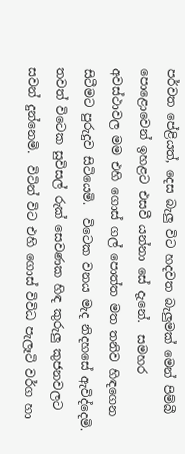පර්වත පේළියත්, දෙස බැලු විට හදවත බැලුමක් මෙන් පිම්බී පොළොවෙන් ඉහළට එසවී යන්නා සේ දැනේ.  සමහර අවස්ථාවල මම එහි ගොස් ගල් පොත්ත මත තනිව හිඳගෙන සිටීමට පුරුදුව සිටියෙමි.  විටෙක වනය මැද නිදහසේ ඇවිද්දෙමි.  තවත් විටෙක සුවිසල් රුක් සෙවණක හිඳ කුරුලු කුජනවලට සවන් දුන්නෙමි.  විටින් විට එහි ගොස් විවිධ පැලෑටි වර්ග හා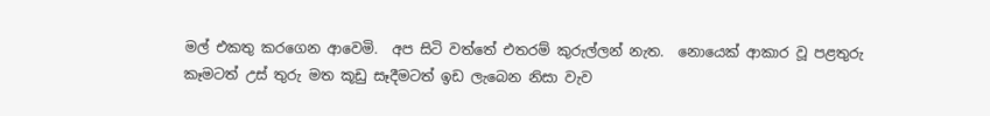මල් එකතු කරගෙන ආවෙමි.  අප සිටි වත්තේ එතරම් කුරුල්ලන් නැත.  නොයෙක් ආකාර වූ පළතුරු කෑමටත් උස් තුරු මත කූඩු සෑදීමටත් ඉඩ ලැබෙන නිසා වැව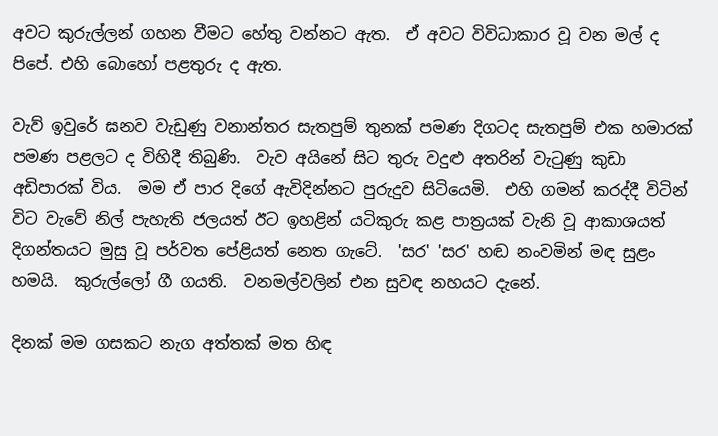අවට කුරුල්ලන් ගහන වීමට හේතු වන්නට ඇත.  ඒ අවට විවිධාකාර වූ වන මල් ද පිපේ. එහි බොහෝ පළතුරු ද ඇත.

වැව් ඉවුරේ ඝනව වැඩුණු වනාන්තර සැතපුම් තුනක් පමණ දිගටද සැතපුම් එක හමාරක් පමණ පළලට ද විහිදී තිබුණි.  වැව අයිනේ සිට තුරු වදුළු අතරින් වැටුණු කුඩා අඩිපාරක් විය.  මම ඒ පාර දිගේ ඇවිදින්නට පුරුදුව සිටියෙමි.  එහි ගමන් කරද්දී විටින් විට වැවේ නිල් පැහැති ජලයත් ඊට ඉහළින් යටිකුරු කළ පාත්‍රයක් වැනි වූ ආකාශයත් දිගන්තයට මුසු වූ පර්වත පේළියත් නෙත ගැටේ.  'සර' 'සර' හඬ නංවමින් මඳ සුළං හමයි.  කුරුල්ලෝ ගී ගයති.  වනමල්වලින් එන සුවඳ නහයට දැනේ.

දිනක් මම ගසකට නැග අත්තක් මත හිඳ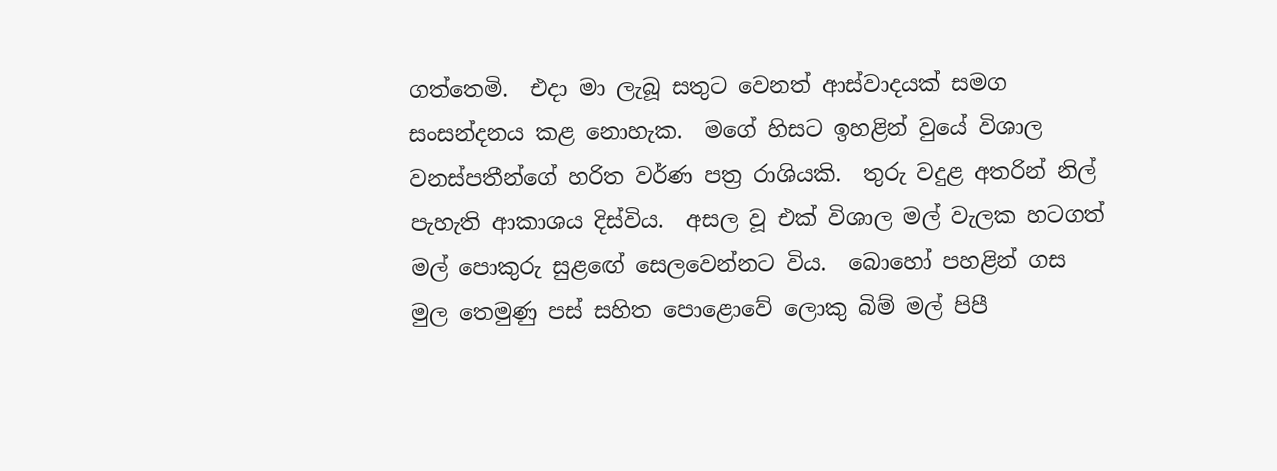ගත්තෙමි.  එදා මා ලැබූ සතුට වෙනත් ආස්වාදයක් සමග සංසන්දනය කළ නොහැක.  මගේ හිසට ඉහළින් වුයේ විශාල වනස්පතීන්ගේ හරිත වර්ණ පත්‍ර රාශියකි.  තුරු වදුළ අතරින් නිල් පැහැති ආකාශය දිස්විය.  අසල වූ එක් විශාල මල් වැලක හටගත් මල් පොකුරු සුළඟේ සෙලවෙන්නට විය.  බොහෝ පහළින් ගස මුල තෙමුණු පස් සහිත පොළොවේ ලොකු බිම් මල් පිපී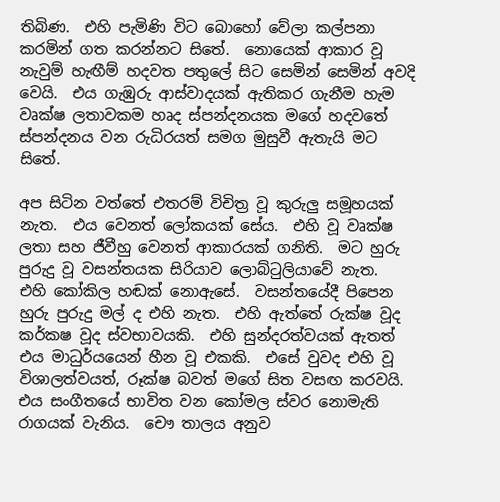තිබිණ.  එහි පැමිණි විට බොහෝ වේලා කල්පනා කරමින් ගත කරන්නට සිතේ.  නොයෙක් ආකාර වූ නැවුම් හැඟීම් හදවත පතුලේ සිට සෙමින් සෙමින් අවදි වෙයි.  එය ගැඹුරු ආස්වාදයක් ඇතිකර ගැනීම හැම වෘක්ෂ ලතාවකම හෘද ස්පන්දනයක මගේ හදවතේ ස්පන්දනය වන රුධිරයත් සමග මුසුවී ඇතැයි මට සිතේ.

අප සිටින වත්තේ එතරම් විචිත්‍ර වූ කුරුලු සමූහයක් නැත.  එය වෙනත් ලෝකයක් සේය.  එහි වූ වෘක්ෂ ලතා සහ ජීවීහු වෙනත් ආකාරයක් ගනිති.  මට හුරු පුරුදු වූ වසන්තයක සිරියාව ලොබ්ටුලියාවේ නැත.  එහි කෝකිල හඬක් නොඇසේ.  වසන්තයේදී පිපෙන හුරු පුරුදු මල් ද එහි නැත.  එහි ඇත්තේ රුක්ෂ වූද කර්කෂ වූද ස්වභාවයකි.  එහි සුන්දරත්වයක් ඇතත් එය මාධුර්යයෙන් හීන වූ එකකි.  එසේ වුවද එහි වූ විශාලත්වයත්, රූක්ෂ බවත් මගේ සිත වසඟ කරවයි.  එය සංගීතයේ භාවිත වන කෝමල ස්වර නොමැති රාගයක් වැනිය.  චෞ තාලය අනුව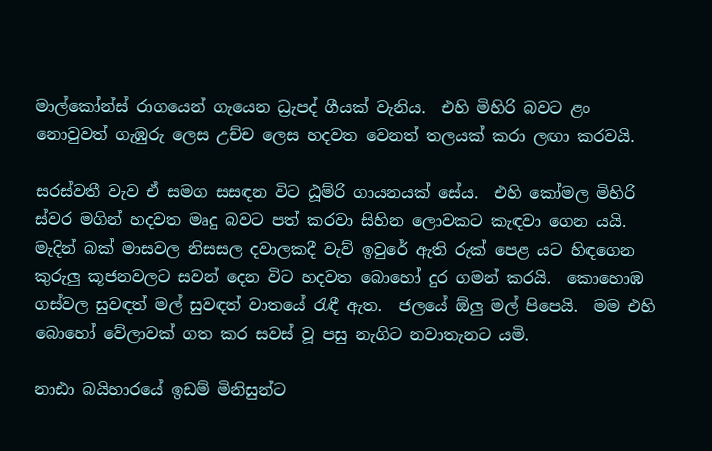මාල්කෝන්ස් රාගයෙන් ගැයෙන ධ්‍රැපද් ගීයක් වැනිය.  එහි මිහිරි බවට ළං නොවුවත් ගැඹුරු ලෙස උච්ච ලෙස හදවත වෙනත් තලයක් කරා ලඟා කරවයි.

සරස්වතී වැව ඒ සමග සසඳන විට ඨූම්රි ගායනයක් සේය.  එහි කෝමල මිහිරි ස්වර මගින් හදවත මෘදු බවට පත් කරවා සිහින ලොවකට කැඳවා ගෙන යයි.  මැදින් බක් මාසවල නිසසල දවාලකදී වැව් ඉවුරේ ඇති රුක් පෙළ යට හිඳගෙන කුරුලු කූජනවලට සවන් දෙන විට හදවත බොහෝ දුර ගමන් කරයි.  කොහොඹ ගස්වල සුවඳත් මල් සුවඳත් වාතයේ රැඳී ඇත.  ජලයේ ඕලු මල් පිපෙයි.  මම එහි බොහෝ වේලාවක් ගත කර සවස් වූ පසු නැගිට නවාතැනට යමි.

නාඪා බයිහාරයේ ඉඩම් මිනිසුන්ට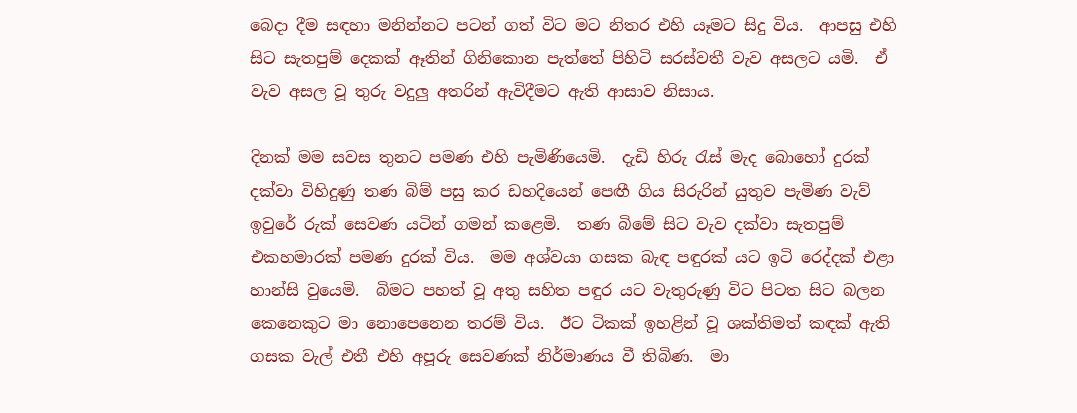බෙදා දීම සඳහා මනින්නට පටන් ගත් විට මට නිතර එහි යෑමට සිදු විය.  ආපසු එහි සිට සැතපුම් දෙකක් ඈතින් ගිනිකොන පැත්තේ පිහිටි සරස්වතී වැව අසලට යමි.  ඒ වැව අසල වූ තුරු වදුලු අතරින් ඇවිදීමට ඇති ආසාව නිසාය.

දිනක් මම සවස තුනට පමණ එහි පැමිණියෙමි.  දැඩි හිරු රැස් මැද බොහෝ දුරක් දක්වා විහිදුණු තණ බිම් පසු කර ඩහදියෙන් පෙඟී ගිය සිරුරින් යුතුව පැමිණ වැව් ඉවුරේ රුක් සෙවණ යටින් ගමන් කළෙමි.  තණ බිමේ සිට වැව දක්වා සැතපුම් එකහමාරක් පමණ දුරක් විය.  මම අශ්වයා ගසක බැඳ පඳුරක් යට ඉටි රෙද්දක් එළා හාන්සි වුයෙමි.  බිමට පහත් වූ අතු සහිත පඳුර යට වැතුරුණු විට පිටත සිට බලන කෙනෙකුට මා නොපෙනෙන තරම් විය.  ඊට ටිකක් ඉහළින් වූ ශක්තිමත් කඳක් ඇති ගසක වැල් එතී එහි අපූරු සෙවණක් නිර්මාණය වී තිබිණ.  මා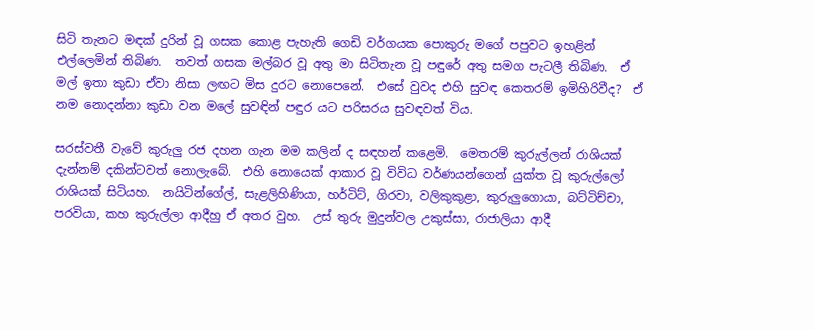සිටි තැනට මඳක් දුරින් වූ ගසක කොළ පැහැති ගෙඩි වර්ගයක පොකුරු මගේ පපුවට ඉහළින් එල්ලෙමින් තිබිණ.  තවත් ගසක මල්බර වූ අතු මා සිටිතැන වූ පඳුරේ අතු සමග පැටලී තිබිණ.  ඒ මල් ඉතා කුඩා ඒවා නිසා ලඟට මිස දුරට නොපෙනේ.  එසේ වුවද එහි සුවඳ කෙතරම් ඉමිහිරිවීද?  ඒ නම නොදන්නා කුඩා වන මලේ සුවඳින් පඳුර යට පරිසරය සුවඳවත් විය.

සරස්වතී වැවේ කුරුලු රජ දහන ගැන මම කලින් ද සඳහන් කළෙමි.  මෙතරම් කුරුල්ලන් රාශියක් දැන්නම් දකින්ටවත් නොලැබේ.  එහි නොයෙක් ආකාර වූ විවිධ වර්ණයන්ගෙන් යුක්ත වූ කුරුල්ලෝ රාශියක් සිටියහ.  නයිටින්ගේල්, සැළලිහිණියා, හර්ටිට්, ගිරවා, වලිකුකුළා, කුරුලුගොයා, බට්ටිච්චා, පරවියා, කහ කුරුල්ලා ආදීහු ඒ අතර වුහ.  උස් තුරු මුදුන්වල උකුස්සා, රාජාලියා ආදී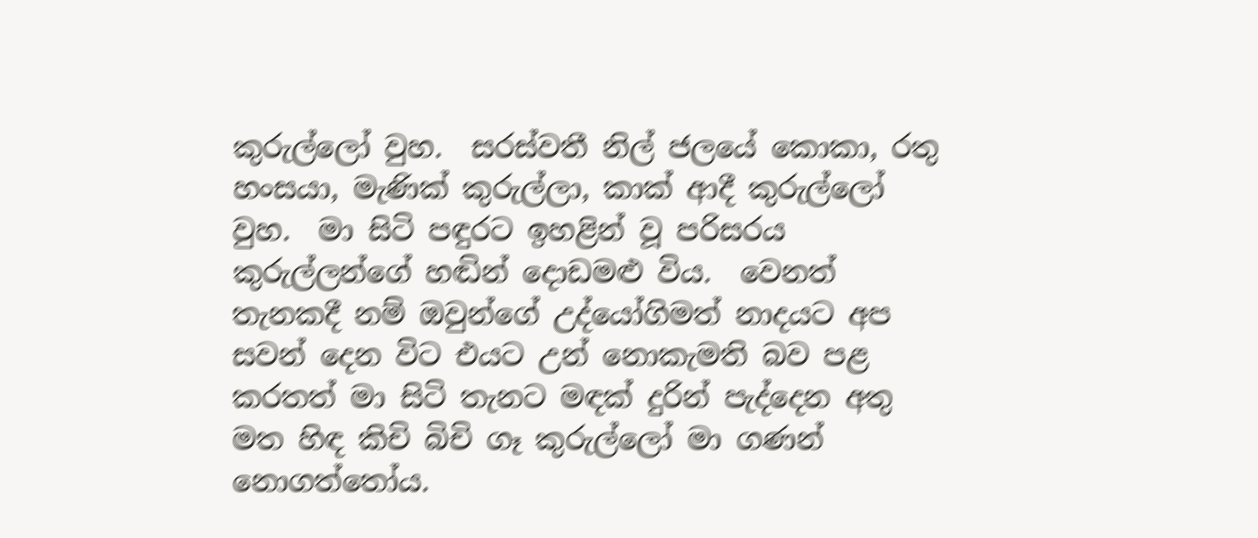කුරුල්ලෝ වුහ.  සරස්වතී නිල් ජලයේ කොකා, රතු හංසයා, මැණික් කුරුල්ලා, කාක් ආදී කුරුල්ලෝ වුහ.  මා සිටි පඳුරට ඉහළින් වූ පරිසරය කුරුල්ලන්ගේ හඬින් දොඩමළු විය.  වෙනත් තැනකදී නම් ඔවුන්ගේ උද්යෝගිමත් නාදයට අප සවන් දෙන විට එයට උන් නොකැමති බව පළ කරතත් මා සිටි තැනට මඳක් දුරින් පැද්දෙන අතු මත හිඳ කිචි බිචි ගෑ කුරුල්ලෝ මා ගණන් නොගත්තෝය.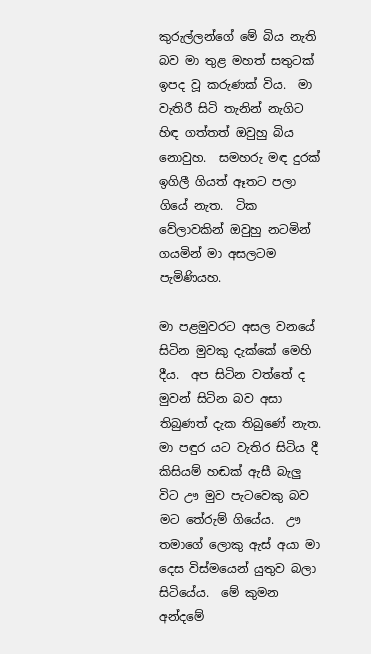කුරුල්ලන්ගේ මේ බිය නැති බව මා තුළ මහත් සතුටක් ඉපද වූ කරුණක් විය.  මා වැතිරී සිටි තැනින් නැගිට හිඳ ගත්තත් ඔවුහු බිය නොවුහ.  සමහරු මඳ දුරක් ඉගිලී ගියත් ඈතට පලා ගියේ නැත.  ටික වේලාවකින් ඔවුහු නටමින් ගයමින් මා අසලටම පැමිණියහ.

මා පළමුවරට අසල වනයේ සිටින මුවකු දැක්කේ මෙහි දීය.  අප සිටින වත්තේ ද මුවන් සිටින බව අසා තිබුණත් දැක තිබුණේ නැත.  මා පඳුර යට වැතිර සිටිය දී කිසියම් හඬක් ඇසී බැලු විට ඌ මුව පැටවෙකු බව මට තේරුම් ගියේය.  ඌ තමාගේ ලොකු ඇස් අයා මා දෙස විස්මයෙන් යුතුව බලා සිටියේය.  මේ කුමන අන්දමේ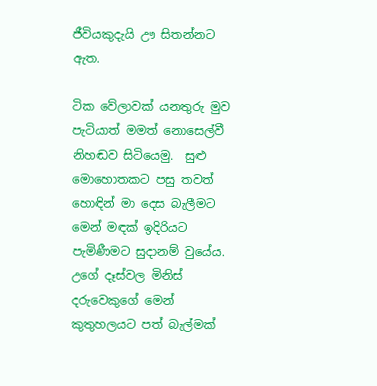ජීවියකුදැයි ඌ සිතන්නට ඇත.

ටික වේලාවක් යනතුරු මුව පැටියාත් මමත් නොසෙල්වී නිහඬව සිටියෙමු.  සුළු මොහොතකට පසු තවත් හොඳින් මා දෙස බැලීමට මෙන් මඳක් ඉදිරියට පැමිණීමට සුදානම් වුයේය.  උගේ දෑස්වල මිනිස් දරුවෙකුගේ මෙන් කුතුහලයට පත් බැල්මක්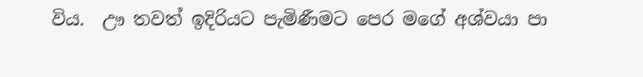විය.  ඌ තවත් ඉදිරියට පැමිණීමට පෙර මගේ අශ්වයා පා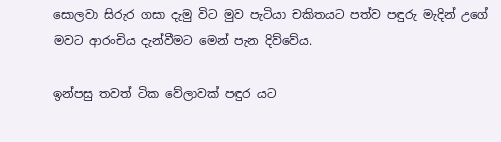සොලවා සිරුර ගසා දැමු විට මුව පැටියා චකිතයට පත්ව පඳුරු මැදින් උගේ මවට ආරංචිය දැන්වීමට මෙන් පැන දිව්වේය.

ඉන්පසු තවත් ටික වේලාවක් පඳුර යට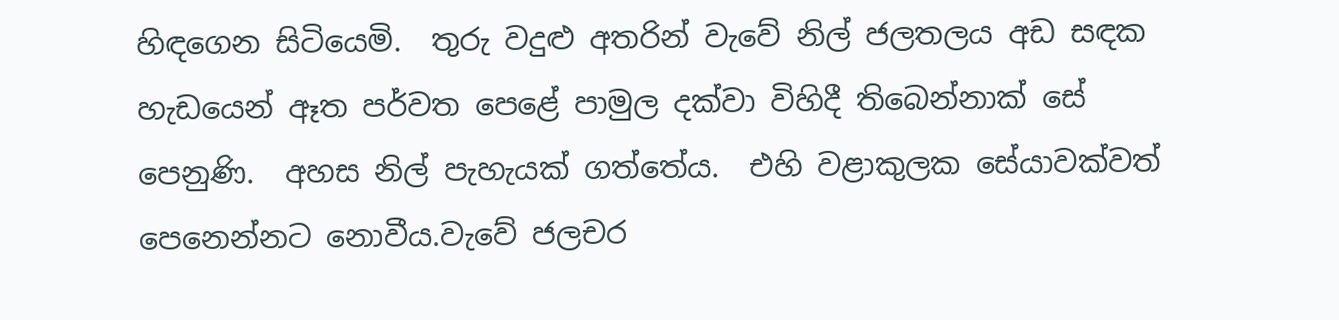හිඳගෙන සිටියෙමි.  තුරු වදුළු අතරින් වැවේ නිල් ජලතලය අඩ සඳක හැඩයෙන් ඈත පර්වත පෙළේ පාමුල දක්වා විහිදී තිබෙන්නාක් සේ පෙනුණි.  අහස නිල් පැහැයක් ගත්තේය.  එහි වළාකුලක සේයාවක්වත් පෙනෙන්නට නොවීය.වැවේ ජලචර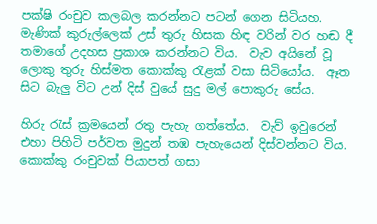පක්ෂි රංචුව කලබල කරන්නට පටන් ගෙන සිටියහ.  මැණික් කුරුල්ලෙක් උස් තුරු හිසක හිඳ වරින් වර හඬ දී තමාගේ උදහස ප්‍රකාශ කරන්නට විය.  වැව අයිනේ වූ ලොකු තුරු හිස්මත කොක්කු රැළක් වසා සිටියෝය.  ඈත සිට බැලු විට උන් දිස් වුයේ සුදු මල් පොකුරු සේය.

හිරු රැස් ක්‍රමයෙන් රතු පැහැ ගත්තේය.  වැව් ඉවුරෙන් එහා පිහිටි පර්වත මුදුන් තඹ පැහැයෙන් දිස්වන්නට විය.  කොක්කු රංචුවක් පියාපත් ගසා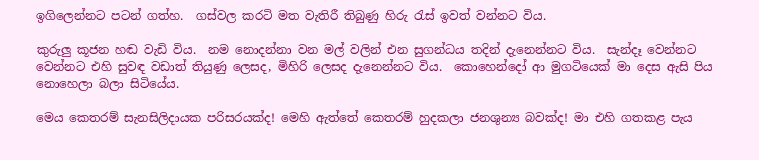ඉගිලෙන්නට පටන් ගත්හ.  ගස්වල කරටි මත වැතිරී තිබුණු හිරු රැස් ඉවත් වන්නට විය.

කුරුලු කූජන හඬ වැඩි විය.  නම නොදන්නා වන මල් වලින් එන සුගන්ධය තදින් දැනෙන්නට විය.  සැන්දෑ වෙන්නට වෙන්නට එහි සුවඳ වඩාත් තියුණු ලෙසද, මිහිරි ලෙසද දැනෙන්නට විය.  කොහෙන්දෝ ආ මුගටියෙක් මා දෙස ඇසි පිය නොහෙලා බලා සිටියේය.

මෙය කෙතරම් සැනසිලිදායක පරිසරයක්ද! මෙහි ඇත්තේ කෙතරම් හුදකලා ජනශුන්‍ය බවක්ද! මා එහි ගතකළ පැය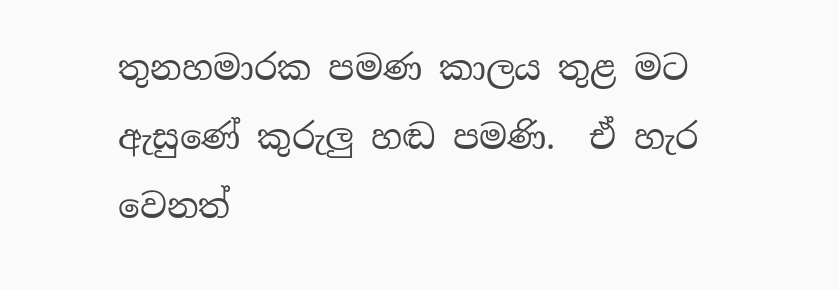තුනහමාරක පමණ කාලය තුළ මට ඇසුණේ කුරුලු හඬ පමණි.  ඒ හැර වෙනත්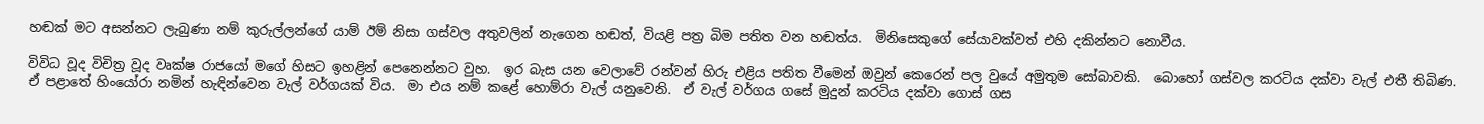හඬක් මට අසන්නට ලැබුණා නම් කුරුල්ලන්ගේ යාම් ඊම් නිසා ගස්වල අතුවලින් නැගෙන හඬත්, වියළි පත්‍ර බිම පතිත වන හඬත්ය.  මිනිසෙකුගේ සේයාවක්වත් එහි දකින්නට නොවීය.

විවිධ වූද විචිත්‍ර වූද වෘක්ෂ රාජයෝ මගේ හිසට ඉහළින් පෙනෙන්නට වුහ.  ඉර බැස යන වෙලාවේ රන්වන් හිරු එළිය පතිත වීමෙන් ඔවුන් කෙරෙන් පල වුයේ අමුතුම සෝබාවකි.  බොහෝ ගස්වල කරටිය දක්වා වැල් එතී තිබිණ.  ඒ පළාතේ හිංයෝරා නමින් හැඳින්වෙන වැල් වර්ගයක් විය.  මා එය නම් කළේ හොම්රා වැල් යනුවෙනි.  ඒ වැල් වර්ගය ගසේ මුදුන් කරටිය දක්වා ගොස් ගස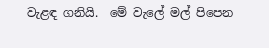වැළඳ ගනියි.  මේ වැලේ මල් පිපෙන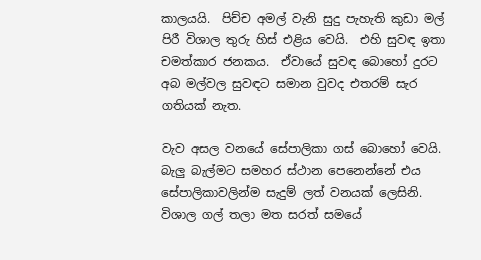කාලයයි.  පිච්ච අමල් වැනි සුදු පැහැති කුඩා මල් පිරී විශාල තුරු හිස් එළිය වෙයි.  එහි සුවඳ ඉතා චමත්කාර ජනකය.  ඒවායේ සුවඳ බොහෝ දුරට අබ මල්වල සුවඳට සමාන වුවද එතරම් සැර ගතියක් නැත.

වැව අසල වනයේ සේපාලිකා ගස් බොහෝ වෙයි.  බැලු බැල්මට සමහර ස්ථාන පෙනෙන්නේ එය සේපාලිකාවලින්ම සැදුම් ලත් වනයක් ලෙසිනි.  විශාල ගල් තලා මත සරත් සමයේ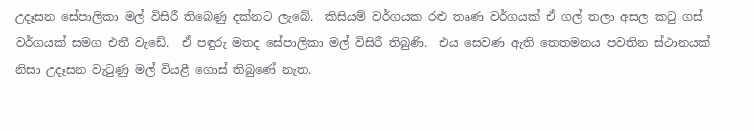උදෑසන සේපාලිකා මල් විසිරී තිබෙණු දක්නට ලැබේ.  කිසියම් වර්ගයක රළු තෘණ වර්ගයක් ඒ ගල් තලා අසල කටු ගස් වර්ගයක් සමග එතී වැඩේ.  ඒ පඳුරු මතද සේපාලිකා මල් විසිරී තිබුණි.  එය සෙවණ ඇති තෙතමනය පවතින ස්ථානයක් නිසා උදෑසන වැටුණු මල් වියළී ගොස් තිබුණේ නැත.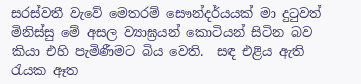සරස්වතී වැවේ මෙතරම් සෞන්දර්යයක් මා දුටුවත් මිනිස්සු මේ අසල ව්‍යාඝ්‍රයන් කොටියන් සිටින බව කියා එහි පැමිණීමට බිය වෙති.  සඳ එළිය ඇති රැයක ඈත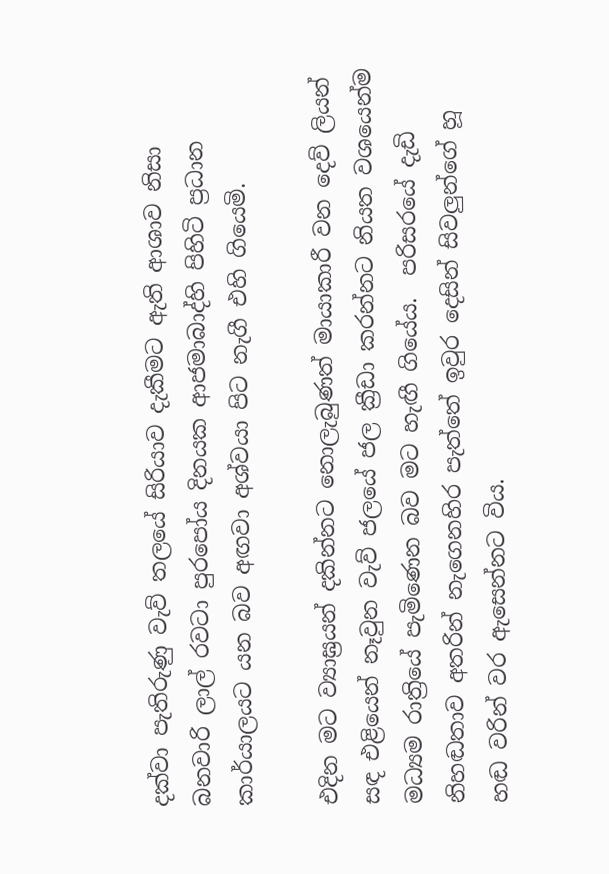දක්වා පැතිරුණු වැව් තලයේ සිරියාව දැකීමට ඇති ආශාව නිසා බනවාරි ලාල් රවටා පුරපෝය දිනයක ආජමාබාද්හි පිහිටි ප්‍රධාන කාර්යාලයට යන බව අඟවා අශ්වයා පිට නැගී එහි ගියෙමි.

එදින මට ව්‍යාඝ්‍රයන් දකින්නට නොලැබුණත් මායාකාරී වන දෙව් ලියන් සඳ එළියෙන් නෑවුන වැව් ජලයේ ජල ක්‍රීඩා කරන්නට නියත වශයෙන්ම මධ්‍යම රාත්‍රියේ පැමිණෙන බව මට හැඟී ගියේය.  පරිසරයේ දැඩි නිහඬතාව අතරින් නැගෙනහිර පැත්තේ ඉවුර දෙසින් සිවලුන්ගේ හූ හඬ වරින් වර ඇසෙන්නට විය.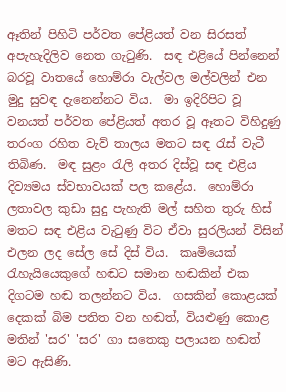ඈතින් පිහිටි පර්වත පේළියත් වන සිරසත් අපැහැදිලිව නෙත ගැටුණි.  සඳ එළියේ පින්නෙන් බරවූ වාතයේ හොම්රා වැල්වල මල්වලින් එන මුදු සුවඳ දැනෙන්නට විය.  මා ඉදිරිපිට වූ වනයත් පර්වත පේළියත් අතර වූ ඈතට විහිදුණු තරංග රහිත වැව් තාලය මතට සඳ රැස් වැටී තිබිණ.  මඳ සුළං රැලි අතර දිස්වූ සඳ එළිය දිව්‍යමය ස්වභාවයක් පල කළේය.  හොම්රා ලතාවල කුඩා සුදු පැහැති මල් සහිත තුරු හිස් මතට සඳ එළිය වැටුණු විට ඒවා සුරලියන් විසින් එලන ලද සේල සේ දිස් විය.  කෘමියෙක් රැහැයියෙකුගේ හඬට සමාන හඬකින් එක දිගටම හඬ තලන්නට විය.  ගසකින් කොළයක් දෙකක් බිම පතිත වන හඬත්, වියළුණු කොළ මතින් 'සර' 'සර' ගා සතෙකු පලායන හඬත් මට ඇසිණි.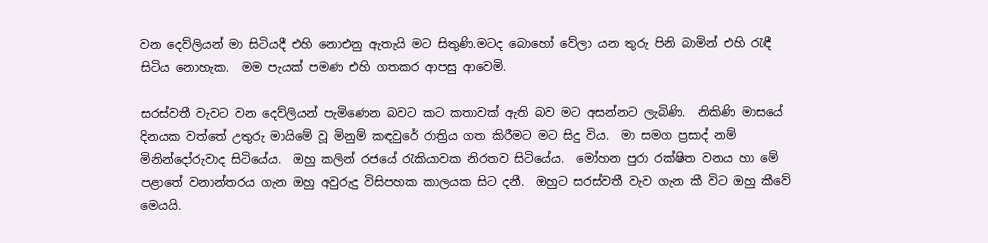වන දෙව්ලියන් මා සිටියදී එහි නොඑනු ඇතැයි මට සිතුණි.මටද බොහෝ වේලා යන තුරු පිනි බාමින් එහි රැඳී සිටිය නොහැක.  මම පැයක් පමණ එහි ගතකර ආපසු ආවෙමි.

සරස්වතී වැවට වන දෙව්ලියන් පැමිණෙන බවට කට කතාවක් ඇති බව මට අසන්නට ලැබිණි.  නිකිණි මාසයේ දිනයක වත්තේ උතුරු මායිමේ වූ මිනුම් කඳවුරේ රාත්‍රිය ගත කිරීමට මට සිදු විය.  මා සමග ප්‍රසාද් නම් මිනින්දෝරුවාද සිටියේය.  ඔහු කලින් රජයේ රැකියාවක නිරතව සිටියේය.  මෝහන පුරා රක්ෂිත වනය හා මේ පළාතේ වනාන්තරය ගැන ඔහු අවුරුදු විසිපහක කාලයක සිට දනී.  ඔහුට සරස්වතී වැව ගැන කී විට ඔහු කීවේ මෙයයි.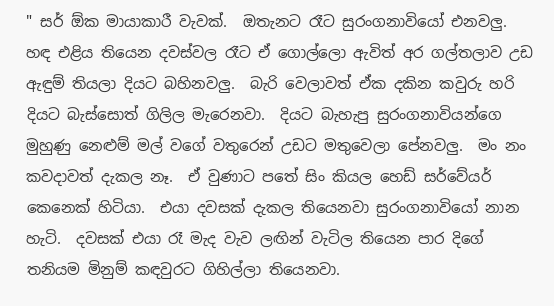" සර් ඕක මායාකාරී වැවක්.  ඔතැනට රෑට සුරංගනාවියෝ එනවලු.  හඳ එළිය තියෙන දවස්වල රෑට ඒ ගොල්ලො ඇවිත් අර ගල්තලාව උඩ ඇඳුම් තියලා දියට බහිනවලු.  බැරි වෙලාවත් ඒක දකින කවුරු හරි දියට බැස්සොත් ගිලිල මැරෙනවා.  දියට බැහැපු සුරංගනාවියන්ගෙ මුහුණු නෙළුම් මල් වගේ වතුරෙන් උඩට මතුවෙලා පේනවලු.  මං නං කවදාවත් දැකල නෑ.  ඒ වුණාට පතේ සිං කියල හෙඩ් සර්වේයර් කෙනෙක් හිටියා.  එයා දවසක් දැකල තියෙනවා සුරංගනාවියෝ නාන හැටි.  දවසක් එයා රෑ මැද වැව ලඟින් වැටිල තියෙන පාර දිගේ තනියම මිනුම් කඳවුරට ගිහිල්ලා තියෙනවා.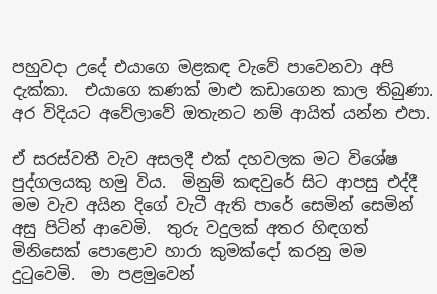පහුවදා උදේ එයාගෙ මළකඳ වැවේ පාවෙනවා අපි දැක්කා.  එයාගෙ කණක් මාළු කඩාගෙන කාල තිබුණා.  අර විදියට අවේලාවේ ඔතැනට නම් ආයිත් යන්න එපා.

ඒ සරස්වතී වැව අසලදී එක් දහවලක මට විශේෂ පුද්ගලයකු හමු විය.  මිනුම් කඳවුරේ සිට ආපසු එද්දී මම වැව අයින දිගේ වැටී ඇති පාරේ සෙමින් සෙමින් අසු පිටින් ආවෙමි.  තුරු වදුලක් අතර හිඳගත් මිනිසෙක් පොළොව හාරා කුමක්දෝ කරනු මම දුටුවෙමි.  මා පළමුවෙන්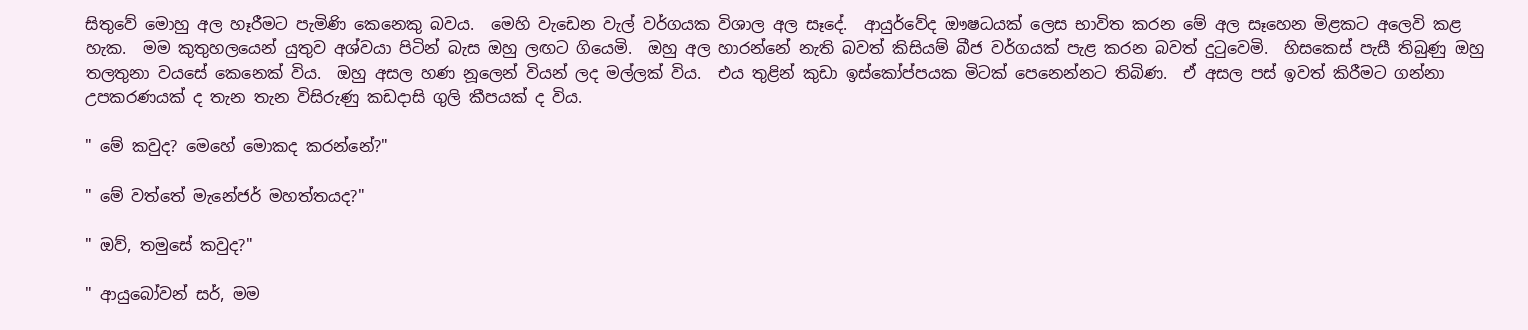සිතුවේ මොහු අල හෑරීමට පැමිණි කෙනෙකු බවය.  මෙහි වැඩෙන වැල් වර්ගයක විශාල අල සෑදේ.  ආයුර්වේද ඖෂධයක් ලෙස භාවිත කරන මේ අල සෑහෙන මිළකට අලෙවි කළ හැක.  මම කුතුහලයෙන් යුතුව අශ්වයා පිටින් බැස ඔහු ලඟට ගියෙමි.  ඔහු අල හාරන්නේ නැති බවත් කිසියම් බීජ වර්ගයක් පැළ කරන බවත් දුටුවෙමි.  හිසකෙස් පැසී තිබුණු ඔහු තලතුනා වයසේ කෙනෙක් විය.  ඔහු අසල හණ නූලෙන් වියන් ලද මල්ලක් විය.  එය තුළින් කුඩා ඉස්කෝප්පයක මිටක් පෙනෙන්නට තිබිණ.  ඒ අසල පස් ඉවත් කිරීමට ගන්නා උපකරණයක් ද තැන තැන විසිරුණු කඩදාසි ගුලි කීපයක් ද විය.

" මේ කවුද? මෙහේ මොකද කරන්නේ?"

" මේ වත්තේ මැනේජර් මහත්තයද?"

" ඔව්, තමුසේ කවුද?"

" ආයුබෝවන් සර්, මම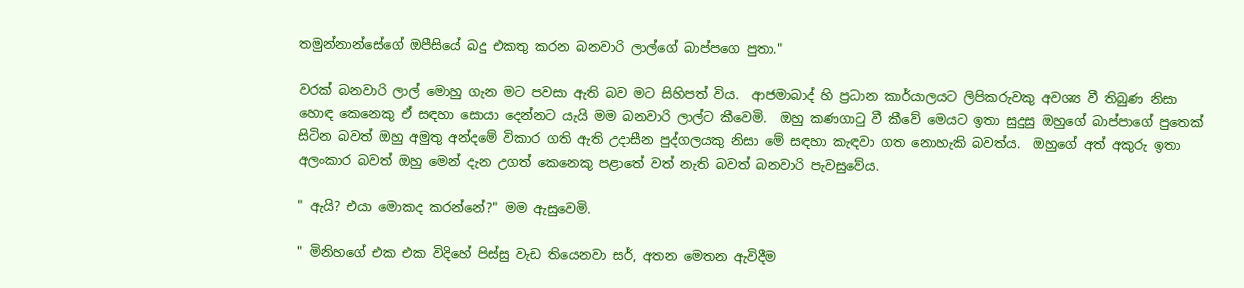තමුන්නාන්සේගේ ඔපීසියේ බදු එකතු කරන බනවාරි ලාල්ගේ බාප්පගෙ පුතා."

වරක් බනවාරි ලාල් මොහු ගැන මට පවසා ඇති බව මට සිහිපත් විය.  ආජමාබාද් හි ප්‍රධාන කාර්යාලයට ලිපිකරුවකු අවශ්‍ය වී තිබුණ නිසා හොඳ කෙනෙකු ඒ සඳහා සොයා දෙන්නට යැයි මම බනවාරි ලාල්ට කීවෙමි.  ඔහු කණගාටු වී කීවේ මෙයට ඉතා සුදුසු ඔහුගේ බාප්පාගේ පුතෙක් සිටින බවත් ඔහු අමුතු අන්දමේ විකාර ගති ඇති උදාසීන පුද්ගලයකු නිසා මේ සඳහා කැඳවා ගත නොහැකි බවත්ය.  ඔහුගේ අත් අකුරු ඉතා අලංකාර බවත් ඔහු මෙන් දැන උගත් කෙනෙකු පළාතේ වත් නැති බවත් බනවාරි පැවසුවේය.

" ඇයි? එයා මොකද කරන්නේ?" මම ඇසුවෙමි.

" මිනිහගේ එක එක විදිහේ පිස්සු වැඩ තියෙනවා සර්, අතන මෙතන ඇවිදීම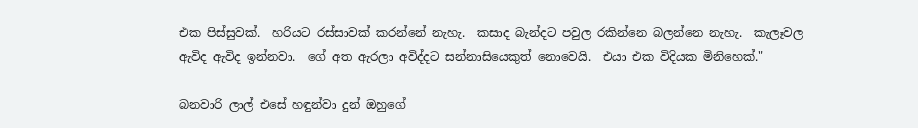එක පිස්සුවක්.  හරියට රස්සාවක් කරන්නේ නැහැ.  කසාද බැන්දට පවුල රකින්නෙ බලන්නෙ නැහැ.  කැලෑවල ඇවිද ඇවිද ඉන්නවා.  ගේ අත ඇරලා අවිද්දට සන්නාසියෙකුත් නොවෙයි.  එයා එක විදියක මිනිහෙක්."

බනවාරි ලාල් එසේ හඳුන්වා දුන් ඔහුගේ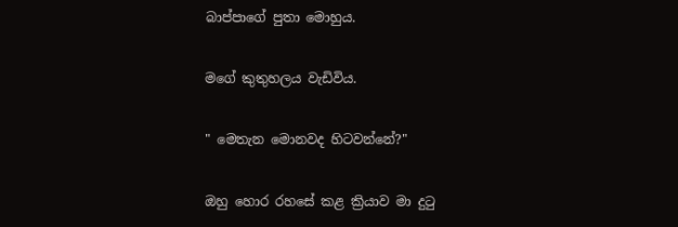බාප්පාගේ පුතා මොහුය.

මගේ කුතුහලය වැඩිවිය.

" මෙතැන මොනවද හිටවන්නේ?"

ඔහු හොර රහසේ කළ ක්‍රියාව මා දුටු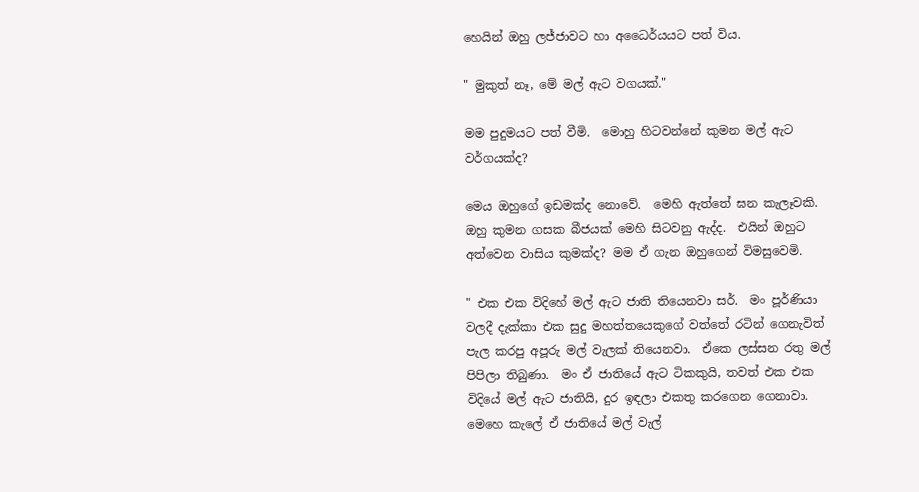හෙයින් ඔහු ලජ්ජාවට හා අධෛර්යයට පත් විය.

" මුකුත් නෑ, මේ මල් ඇට වගයක්."

මම පුදුමයට පත් වීමි.  මොහු හිටවන්නේ කුමන මල් ඇට වර්ගයක්ද?

මෙය ඔහුගේ ඉඩමක්ද නොවේ.  මෙහි ඇත්තේ ඝන කැලෑවකි.  ඔහු කුමන ගසක බීජයක් මෙහි සිටවනු ඇද්ද.  එයින් ඔහුට අත්වෙන වාසිය කුමක්ද? මම ඒ ගැන ඔහුගෙන් විමසුවෙමි.

" එක එක විදිහේ මල් ඇට ජාති තියෙනවා සර්.  මං පූර්ණියා වලදී දැක්කා එක සුදු මහත්තයෙකුගේ වත්තේ රටින් ගෙනැවිත් පැල කරපු අපූරු මල් වැලක් තියෙනවා.  ඒකෙ ලස්සන රතු මල් පිපිලා තිබුණා.  මං ඒ ජාතියේ ඇට ටිකකුයි, තවත් එක එක විදියේ මල් ඇට ජාතියි, දුර ඉඳලා එකතු කරගෙන ගෙනාවා.  මෙහෙ කැලේ ඒ ජාතියේ මල් වැල්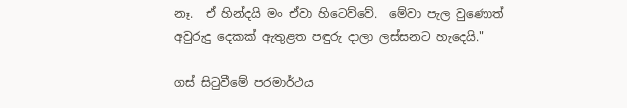නෑ.  ඒ හින්දයි මං ඒවා හිටෙව්වේ.  මේවා පැල වුණොත් අවුරුදු දෙකක් ඇතුළත පඳුරු දාලා ලස්සනට හැදෙයි."

ගස් සිටුවීමේ පරමාර්ථය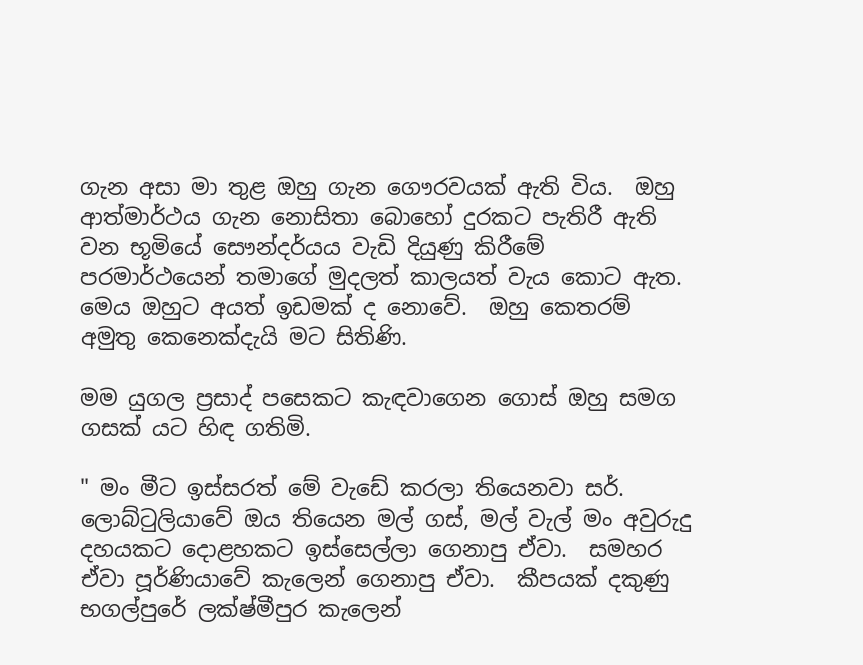ගැන අසා මා තුළ ඔහු ගැන ගෞරවයක් ඇති විය.  ඔහු ආත්මාර්ථය ගැන නොසිතා බොහෝ දුරකට පැතිරී ඇති වන භූමියේ සෞන්දර්යය වැඩි දියුණු කිරීමේ පරමාර්ථයෙන් තමාගේ මුදලත් කාලයත් වැය කොට ඇත.  මෙය ඔහුට අයත් ඉඩමක් ද නොවේ.  ඔහු කෙතරම් අමුතු කෙනෙක්දැයි මට සිතිණි.

මම යුගල ප්‍රසාද් පසෙකට කැඳවාගෙන ගොස් ඔහු සමග ගසක් යට හිඳ ගතිමි.

" මං මීට ඉස්සරත් මේ වැඩේ කරලා තියෙනවා සර්.  ලොබ්ටුලියාවේ ඔය තියෙන මල් ගස්, මල් වැල් මං අවුරුදු දහයකට දොළහකට ඉස්සෙල්ලා ගෙනාපු ඒවා.  සමහර ඒවා පූර්ණියාවේ කැලෙන් ගෙනාපු ඒවා.  කීපයක් දකුණු භගල්පුරේ ලක්ෂ්මීපුර කැලෙන්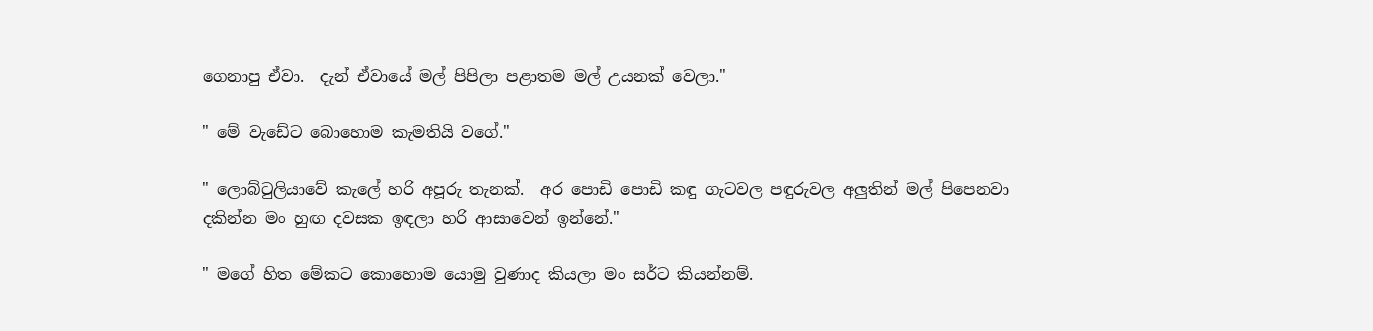ගෙනාපු ඒවා.  දැන් ඒවායේ මල් පිපිලා පළාතම මල් උයනක් වෙලා."

" මේ වැඩේට බොහොම කැමතියි වගේ."

" ලොබ්ටුලියාවේ කැලේ හරි අපූරු තැනක්.  අර පොඩි පොඩි කඳු ගැටවල පඳුරුවල අලුතින් මල් පිපෙනවා දකින්න මං හුඟ දවසක ඉඳලා හරි ආසාවෙන් ඉන්නේ."

" මගේ හිත මේකට කොහොම යොමු වුණාද කියලා මං සර්ට කියන්නම්.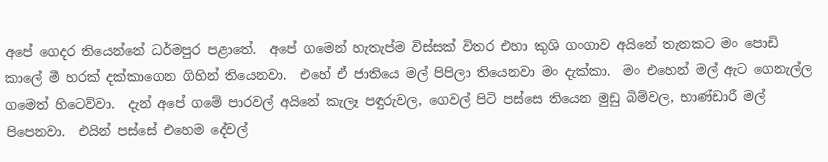අපේ ගෙදර තියෙන්නේ ධර්මපුර පළාතේ.  අපේ ගමෙන් හැතැප්ම විස්සක් විතර එහා කුශි ගංගාව අයිනේ තැනකට මං පොඩි කාලේ මී හරක් දක්කාගෙන ගිහින් තියෙනවා.  එහේ ඒ ජාතියෙ මල් පිපිලා තියෙනවා මං දැක්කා.  මං එහෙන් මල් ඇට ගෙනැල්ල ගමෙත් හිටෙව්වා.  දැන් අපේ ගමේ පාරවල් අයිනේ කැලෑ පඳුරුවල, ගෙවල් පිටි පස්සෙ තියෙන මුඩු බිම්වල, භාණ්ඩාරී මල් පිපෙනවා.  එයින් පස්සේ එහෙම දේවල්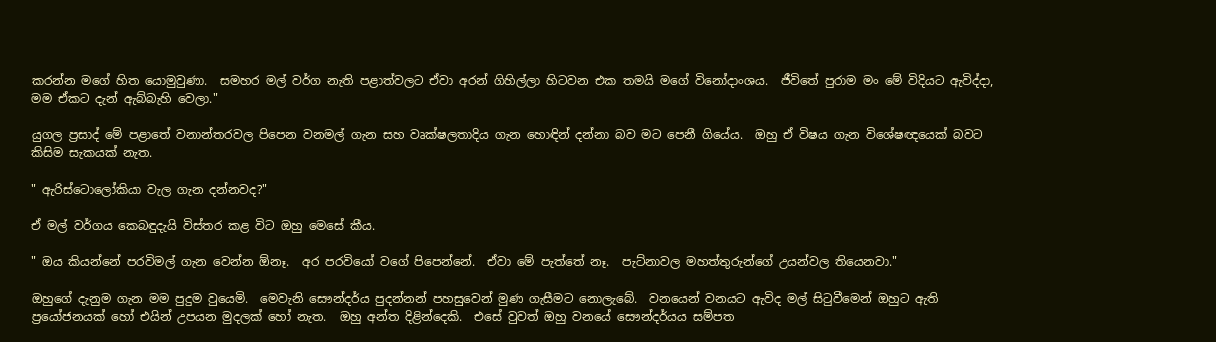කරන්න මගේ හිත යොමුවුණා.  සමහර මල් වර්ග නැති පළාත්වලට ඒවා අරන් ගිහිල්ලා හිටවන එක තමයි මගේ විනෝදාංශය.  ජීවිතේ පුරාම මං මේ විදියට ඇවිද්දා, මම ඒකට දැන් ඇබ්බැහි වෙලා."

යුගල ප්‍රසාද් මේ පළාතේ වනාන්තරවල පිපෙන වනමල් ගැන සහ වෘක්ෂලතාදිය ගැන හොඳින් දන්නා බව මට පෙනී ගියේය.  ඔහු ඒ විෂය ගැන විශේෂඥයෙක් බවට කිසිම සැකයක් නැත.

" ඇරිස්ටොලෝකියා වැල ගැන දන්නවද?"

ඒ මල් වර්ගය කෙබඳුදැයි විස්තර කළ විට ඔහු මෙසේ කීය.

" ඔය කියන්නේ පරවිමල් ගැන වෙන්න ඕනෑ.  අර පරවියෝ වගේ පිපෙන්නේ.  ඒවා මේ පැත්තේ නෑ.  පැට්නාවල මහත්තුරුන්ගේ උයන්වල තියෙනවා."

ඔහුගේ දැනුම ගැන මම පුදුම වුයෙමි.  මෙවැනි සෞන්දර්ය පුදන්නන් පහසුවෙන් මුණ ගැසීමට නොලැබේ.  වනයෙන් වනයට ඇවිද මල් සිටුවීමෙන් ඔහුට ඇති ප්‍රයෝජනයක් හෝ එයින් උපයන මුදලක් හෝ නැත.  ඔහු අන්ත දිළින්දෙකි.  එසේ වුවත් ඔහු වනයේ සෞන්දර්යය සම්පත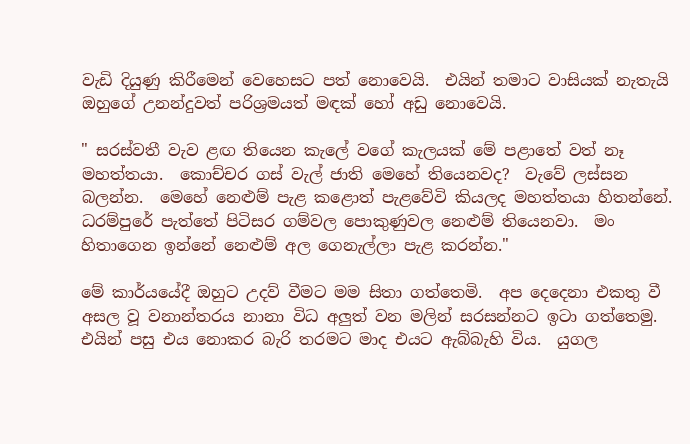වැඩි දියුණු කිරීමෙන් වෙහෙසට පත් නොවෙයි.  එයින් තමාට වාසියක් නැතැයි ඔහුගේ උනන්දුවත් පරිශ්‍රමයත් මඳක් හෝ අඩු නොවෙයි.

" සරස්වතී වැව ළඟ තියෙන කැලේ වගේ කැලයක් මේ පළාතේ වත් නෑ මහත්තයා.  කොච්චර ගස් වැල් ජාති මෙහේ තියෙනවද?  වැවේ ලස්සන බලන්න.  මෙහේ නෙළුම් පැළ කළොත් පැළවේවි කියලද මහත්තයා හිතන්නේ.  ධරම්පුරේ පැත්තේ පිටිසර ගම්වල පොකුණුවල නෙළුම් තියෙනවා.  මං හිතාගෙන ඉන්නේ නෙළුම් අල ගෙනැල්ලා පැළ කරන්න."

මේ කාර්යයේදී ඔහුට උදව් වීමට මම සිතා ගත්තෙමි.  අප දෙදෙනා එකතු වී අසල වූ වනාන්තරය නානා විධ අලුත් වන මලින් සරසන්නට ඉටා ගත්තෙමු.  එයින් පසු එය නොකර බැරි තරමට මාද එයට ඇබ්බැහි විය.  යුගල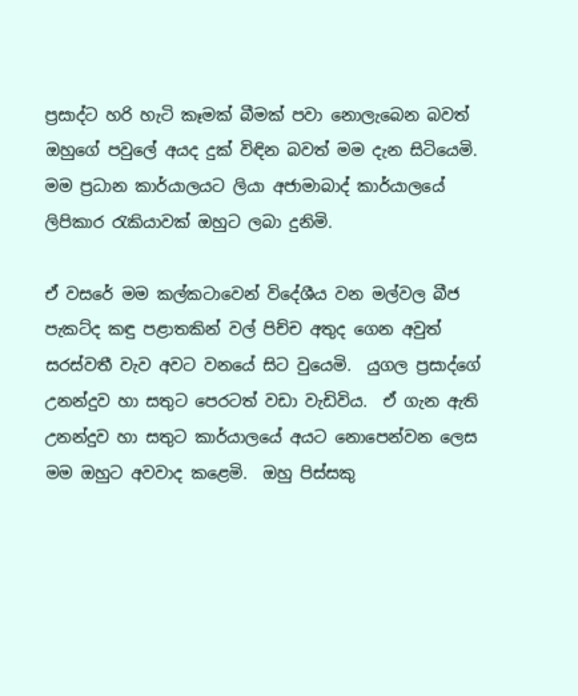ප්‍රසාද්ට හරි හැටි කෑමක් බීමක් පවා නොලැබෙන බවත් ඔහුගේ පවුලේ අයද දුක් විඳින බවත් මම දැන සිටියෙමි.  මම ප්‍රධාන කාර්යාලයට ලියා අජාමාබාද් කාර්යාලයේ ලිපිකාර රැකියාවක් ඔහුට ලබා දුනිමි.

ඒ වසරේ මම කල්කටාවෙන් විදේශීය වන මල්වල බීජ පැකට්ද කඳු පළාතකින් වල් පිච්ච අතුද ගෙන අවුත් සරස්වතී වැව අවට වනයේ සිට වුයෙමි.  යුගල ප්‍රසාද්ගේ උනන්දුව හා සතුට පෙරටත් වඩා වැඩිවිය.  ඒ ගැන ඇති උනන්දුව හා සතුට කාර්යාලයේ අයට නොපෙන්වන ලෙස මම ඔහුට අවවාද කළෙමි.  ඔහු පිස්සකු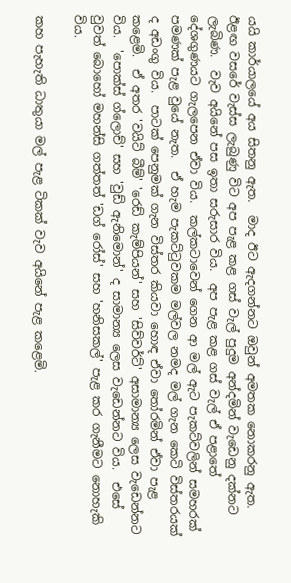යයි කාර්යාලයේ අය සිතනු ඇත.  මාද ඊට ඇදගන්නට ඔවුන් අමතක නොකරනු ඇත.  ඊළඟ වසරේ වැස්ස ලැබුණු විට අප පැළ කළ ගස් වැල් පුදුම අන්දමින් වැඩෙනු දක්නට ලැබිණ.  වැව අයිනේ පස ඉතා සරුසාර විය.  අප පැළ කළ ගස් වැල් ඒ පළාතේ දේශගුණයට ගැලපෙන ඒවා විය.  කල්කටාවෙන් ගෙන ආ මල් ඇට පැකට්වලින් සමහරක් පමණක් පැළ වුයේ නැත.  ඒ හැම පැකට්ටුවකම මල්වල නමද මල් ගැන කෙටි විස්තරයක් ද අඩංගු විය.  පාටක් පෙනුමක් ගැන විස්තර කියවා හොඳ ඒවා තෝරමින් ඒවා පැළ කළෙමි.  ඒ අතර 'වයිට් බීම්' 'රෙඩ් කැම්පියන්' සහ 'සිව්වර්ට්' අසාමාන්‍ය ලෙස වැඩෙන්නට විය.  'පොක්ස් ග්ලොච්' සහ 'වුඩ් ඇනිමොන්' ද සාමාන්‍ය ලෙස වැඩෙන්නට විය.  එසේ වුවත් බොහෝ මහන්සි ගත්තත් 'ඩග් රෝස්' සහ 'හනිසකල්' පැළ කර ගැනීමට නොහැකි විය.

කහ පැහැති ධාතුයා මල් පැළ ටිකක් වැව අයිනේ පැළ කළෙමි.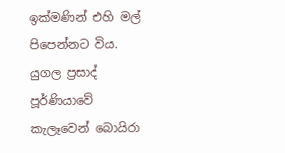ඉක්මණින් එහි මල් පිපෙන්නට විය.  යුගල ප්‍රසාද් පූර්ණියාවේ කැලෑවෙන් බොයිරා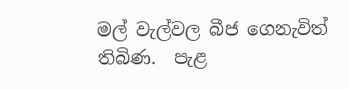මල් වැල්වල බීජ ගෙනැවිත් තිබිණ.  පැළ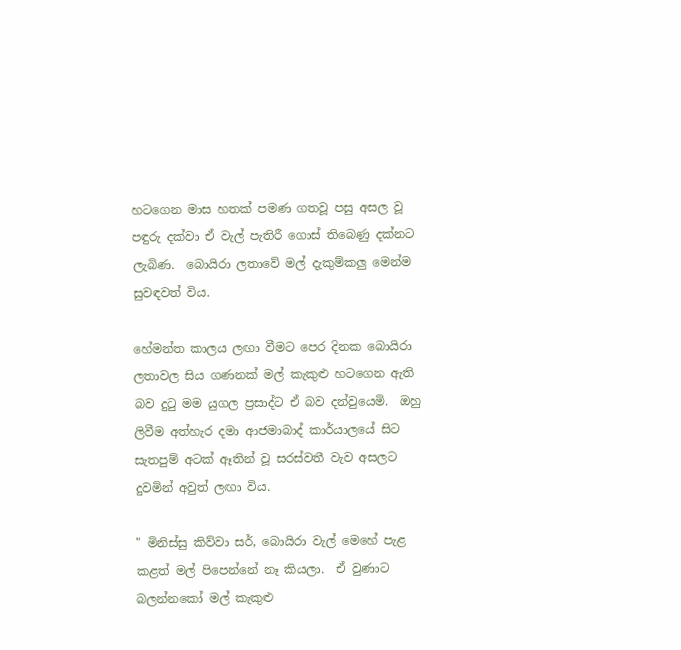හටගෙන මාස හතක් පමණ ගතවූ පසු අසල වූ පඳුරු දක්වා ඒ වැල් පැතිරී ගොස් තිබෙණු දක්නට ලැබිණ.  බොයිරා ලතාවේ මල් දැකුම්කලු මෙන්ම සුවඳවත් විය.

හේමන්ත කාලය ලඟා වීමට පෙර දිනක බොයිරා ලතාවල සිය ගණනක් මල් කැකුළු හටගෙන ඇති බව දුටු මම යුගල ප්‍රසාද්ට ඒ බව දන්වුයෙමි.  ඔහු ලිවීම අත්හැර දමා ආජමාබාද් කාර්යාලයේ සිට සැතපුම් අටක් ඈතින් වූ සරස්වතී වැව අසලට දුවමින් අවුත් ලඟා විය.

" මිනිස්සු කිව්වා සර්, බොයිරා වැල් මෙහේ පැළ කළත් මල් පිපෙන්නේ නෑ කියලා.  ඒ වුණාට බලන්නකෝ මල් කැකුළු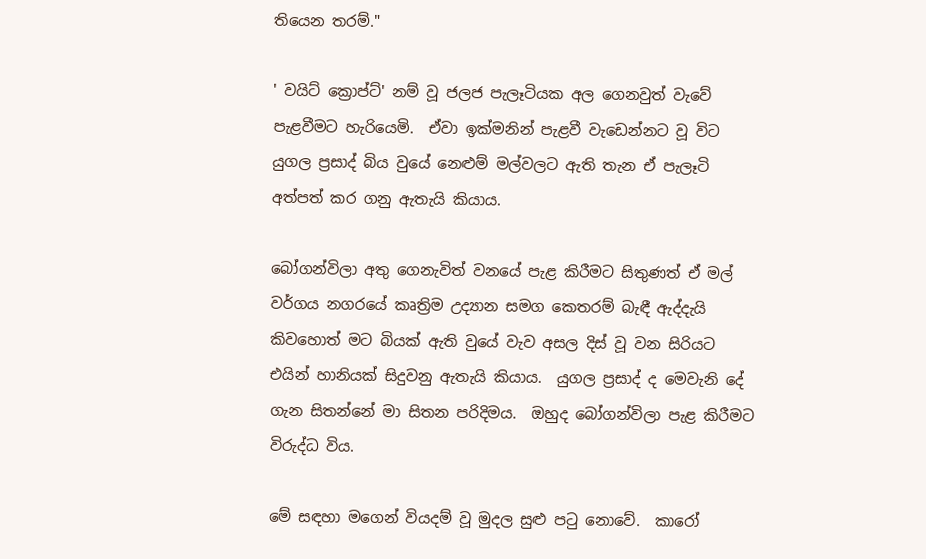තියෙන තරම්."

' වයිට් ක්‍රොප්ට්' නම් වූ ජලජ පැලෑටියක අල ගෙනවුත් වැවේ පැළවීමට හැරියෙමි.  ඒවා ඉක්මනින් පැළවී වැඩෙන්නට වූ විට යුගල ප්‍රසාද් බිය වුයේ නෙළුම් මල්වලට ඇති තැන ඒ පැලෑටි අත්පත් කර ගනු ඇතැයි කියාය.

බෝගන්විලා අතු ගෙනැවිත් වනයේ පැළ කිරීමට සිතුණත් ඒ මල් වර්ගය නගරයේ කෘත්‍රිම උද්‍යාන සමග කෙතරම් බැඳී ඇද්දැයි කිවහොත් මට බියක් ඇති වුයේ වැව අසල දිස් වූ වන සිරියට එයින් හානියක් සිදුවනු ඇතැයි කියාය.  යුගල ප්‍රසාද් ද මෙවැනි දේ ගැන සිතන්නේ මා සිතන පරිදිමය.  ඔහුද බෝගන්විලා පැළ කිරීමට විරුද්ධ විය.

මේ සඳහා මගෙන් වියදම් වූ මුදල සුළු පටු නොවේ.  කාරෝ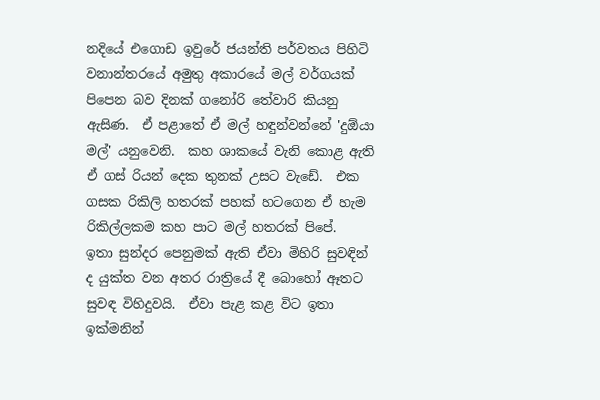නදියේ එගොඩ ඉවුරේ ජයන්ති පර්වතය පිහිටි වනාන්තරයේ අමුතු අකාරයේ මල් වර්ගයක් පිපෙන බව දිනක් ගනෝරි තේවාරි කියනු ඇසිණ.  ඒ පළාතේ ඒ මල් හඳුන්වන්නේ 'දුඕයා මල්' යනුවෙනි.  කහ ශාකයේ වැනි කොළ ඇති ඒ ගස් රියන් දෙක තුනක් උසට වැඩේ.  එක ගසක රිකිලි හතරක් පහක් හටගෙන ඒ හැම රිකිල්ලකම කහ පාට මල් හතරක් පිපේ.  ඉතා සුන්දර පෙනුමක් ඇති ඒවා මිහිරි සුවඳින් ද යුක්ත වන අතර රාත්‍රියේ දී බොහෝ ඈතට සුවඳ විහිදුවයි.  ඒවා පැළ කළ විට ඉතා ඉක්මනින්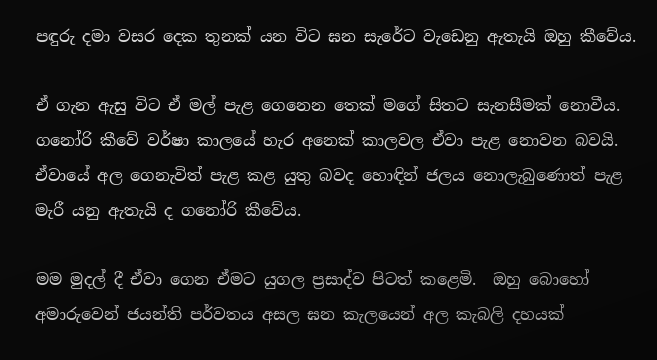පඳුරු දමා වසර දෙක තුනක් යන විට ඝන සැරේට වැඩෙනු ඇතැයි ඔහු කීවේය.

ඒ ගැන ඇසු විට ඒ මල් පැළ ගෙනෙන තෙක් මගේ සිතට සැනසීමක් නොවීය.  ගනෝරි කීවේ වර්ෂා කාලයේ හැර අනෙක් කාලවල ඒවා පැළ නොවන බවයි.  ඒවායේ අල ගෙනැවිත් පැළ කළ යුතු බවද හොඳින් ජලය නොලැබුණොත් පැළ මැරී යනු ඇතැයි ද ගනෝරි කීවේය.

මම මුදල් දී ඒවා ගෙන ඒමට යුගල ප්‍රසාද්ව පිටත් කළෙමි.  ඔහු බොහෝ අමාරුවෙන් ජයන්ති පර්වතය අසල ඝන කැලයෙන් අල කැබලි දහයක්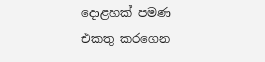දොළහක් පමණ එකතු කරගෙන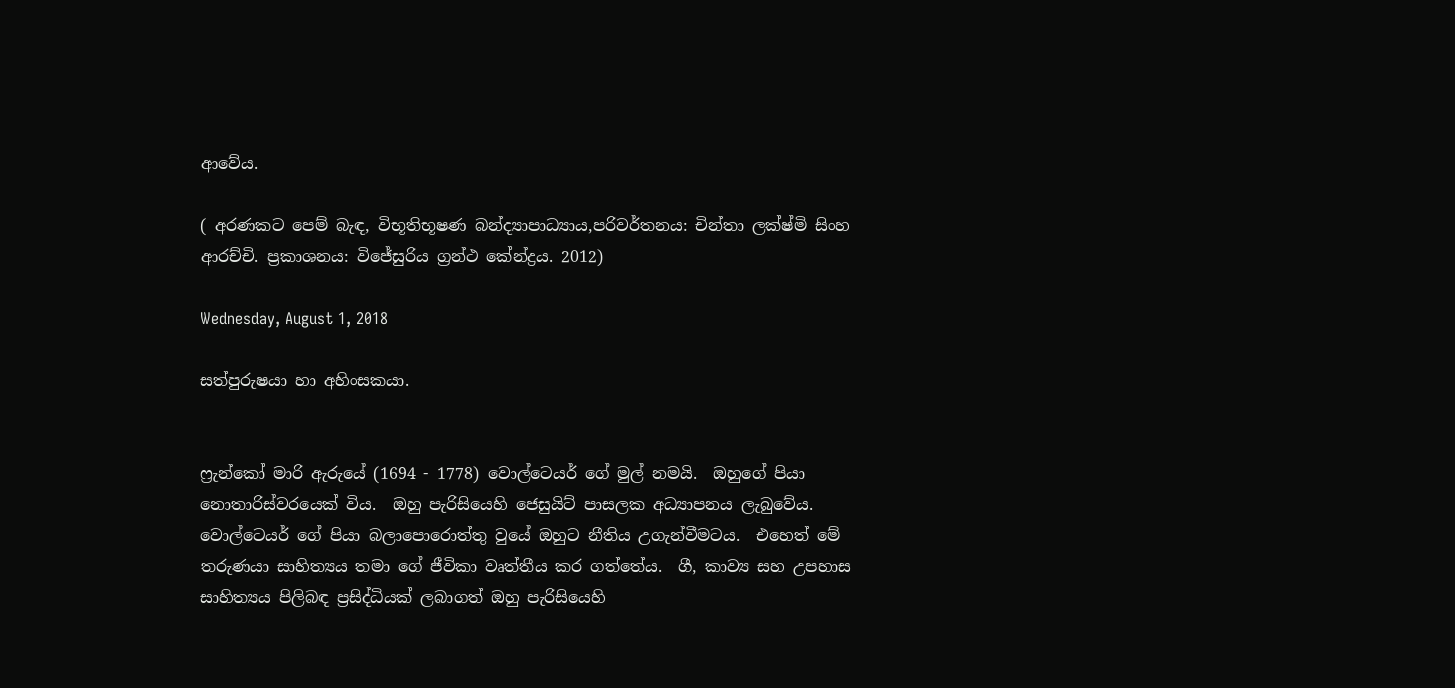ආවේය.

( අරණකට පෙම් බැඳ, විභූතිභූෂණ බන්ද්‍යාපාධ්‍යාය,පරිවර්තනය: චින්තා ලක්ෂ්මි සිංහ ආරච්චි. ප්‍රකාශනය: විජේසුරිය ග්‍රන්ථ කේන්ද්‍රය. 2012)

Wednesday, August 1, 2018

සත්පුරුෂයා හා අහිංසකයා.


ෆ්‍රැන්කෝ මාරි ඇරුයේ (1694 - 1778) වොල්ටෙයර් ගේ මුල් නමයි.  ඔහුගේ පියා නොතාරිස්වරයෙක් විය.  ඔහු පැරිසියෙහි ජෙසුයිට් පාසලක අධ්‍යාපනය ලැබුවේය.  වොල්ටෙයර් ගේ පියා බලාපොරොත්තු වුයේ ඔහුට නීතිය උගැන්වීමටය.  එහෙත් මේ තරුණයා සාහිත්‍යය තමා ගේ ජීවිකා වෘත්තීය කර ගත්තේය.  ගී, කාව්‍ය සහ උපහාස සාහිත්‍යය පිලිබඳ ප්‍රසිද්ධියක් ලබාගත් ඔහු පැරිසියෙහි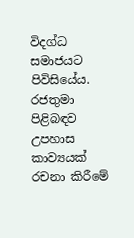විදග්ධ සමාජයට පිවිසියේය.  රජතුමා පිළිබඳව උපහාස කාව්‍යයක් රචනා කිරීමේ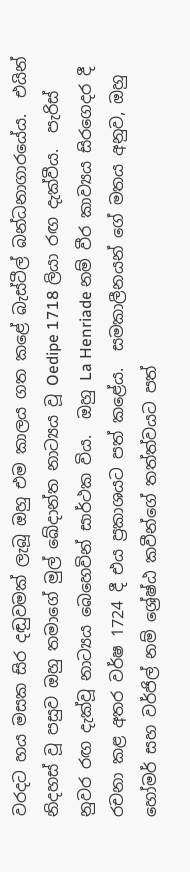වරදට හය මසක සිර දඬුවමක් ලැබූ ඔහු එම කාලය ගත කළේ බැස්ටීල් බන්ධනාගාරයේය.  එයින් නිදහස් වූ පසුව ඔහු තමාගේ මුල් ඛේදාන්ත නාට්‍යය වූ Oedipe 1718 ලියා රඟ දැක්වීය.  පැරිස් නුවර රඟ දැක්වූ නාට්‍යය බෙහෙවින් සාර්ථක විය.  ඔහු La Henriade නම් වීර කාව්‍යය සිරගෙදර දී රචනා කළ අතර වර්ෂ 1724 දී එය ප්‍රකාශයට පත් කළේය.  සමකාලීනයන් ගේ මතය අනුව, ඔහු හෝමර් සහ වර්ජිල් නම් ශ්‍රේෂ්ඨ කවීන්ගේ තත්ත්වයට පත්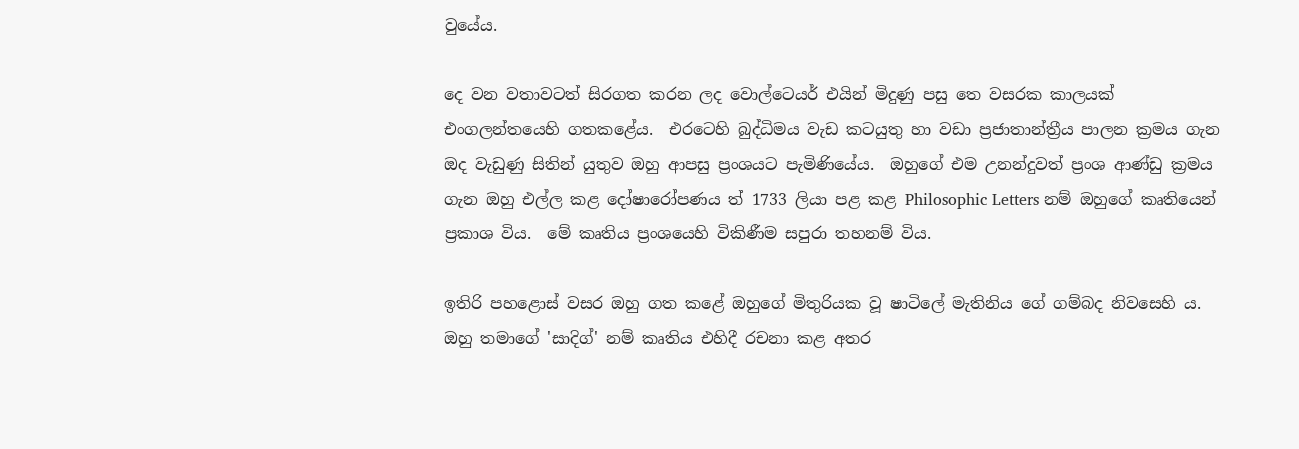වුයේය.

දෙ වන වතාවටත් සිරගත කරන ලද වොල්ටෙයර් එයින් මිදුණු පසු තෙ වසරක කාලයක් එංගලන්තයෙහි ගතකළේය.  එරටෙහි බුද්ධිමය වැඩ කටයුතු හා වඩා ප්‍රජාතාන්ත්‍රීය පාලන ක්‍රමය ගැන ඔද වැඩුණු සිතින් යුතුව ඔහු ආපසු ප්‍රංශයට පැමිණියේය.  ඔහුගේ එම උනන්දුවත් ප්‍රංශ ආණ්ඩු ක්‍රමය ගැන ඔහු එල්ල කළ දෝෂාරෝපණය ත් 1733 ලියා පළ කළ Philosophic Letters නම් ඔහුගේ කෘතියෙන් ප්‍රකාශ විය.  මේ කෘතිය ප්‍රංශයෙහි විකිණීම සපුරා තහනම් විය.

ඉතිරි පහළොස් වසර ඔහු ගත කළේ ඔහුගේ මිතුරියක වූ ෂාටිලේ මැතිනිය ගේ ගම්බද නිවසෙහි ය.  ඔහු තමාගේ 'සාදිග්' නම් කෘතිය එහිදී රචනා කළ අතර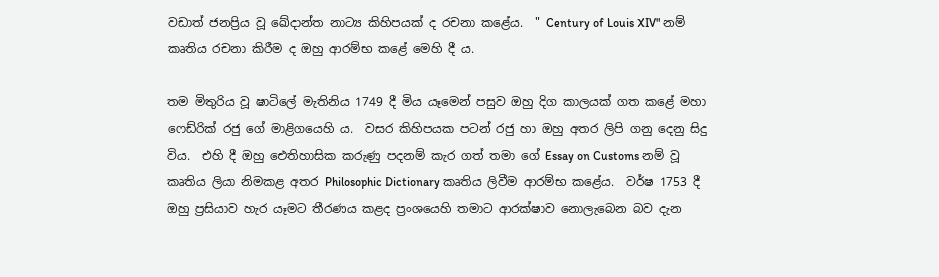වඩාත් ජනප්‍රිය වූ ඛේදාන්ත නාට්‍ය කිහිපයක් ද රචනා කළේය.  " Century of Louis XIV" නම් කෘතිය රචනා කිරීම ද ඔහු ආරම්භ කළේ මෙහි දී ය.

තම මිතුරිය වූ ෂාටිලේ මැතිනිය 1749 දී මිය යෑමෙන් පසුව ඔහු දිග කාලයක් ගත කළේ මහා ෆෙඩ්රික් රජු ගේ මාළිගයෙහි ය.  වසර කිහිපයක පටන් රජු හා ඔහු අතර ලිපි ගනු දෙනු සිදු විය.  එහි දී ඔහු ඓතිහාසික කරුණු පදනම් කැර ගත් තමා ගේ Essay on Customs නම් වූ කෘතිය ලියා නිමකළ අතර Philosophic Dictionary කෘතිය ලිවීම ආරම්භ කළේය.  වර්ෂ 1753 දී ඔහු ප්‍රසියාව හැර යෑමට තීරණය කළද ප්‍රංශයෙහි තමාට ආරක්ෂාව නොලැබෙන බව දැන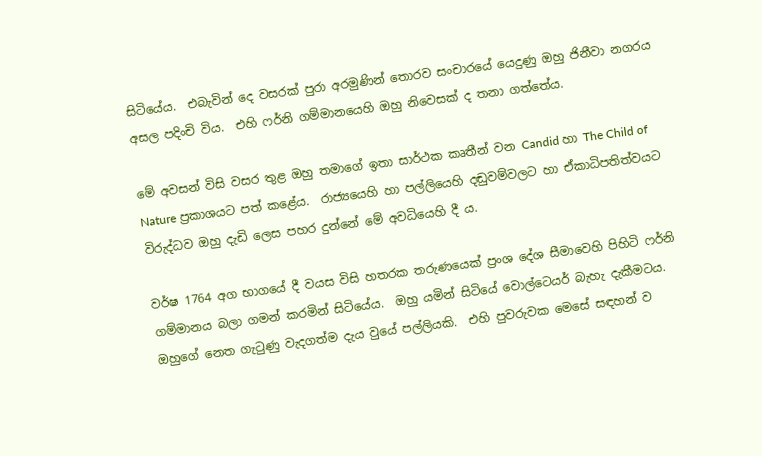සිටියේය.  එබැවින් දෙ වසරක් පුරා අරමුණින් තොරව සංචාරයේ යෙදුණු ඔහු ජිනීවා නගරය අසල පදිංචි විය.  එහි ෆර්නි ගම්මානයෙහි ඔහු නිවෙසක් ද තනා ගත්තේය.

මේ අවසන් විසි වසර තුළ ඔහු තමාගේ ඉතා සාර්ථක කෘතීන් වන Candid හා The Child of Nature ප්‍රකාශයට පත් කළේය.  රාජ්‍යයෙහි හා පල්ලියෙහි දඬුවම්වලට හා ඒකාධිපතිත්වයට විරුද්ධව ඔහු දැඩි ලෙස පහර දුන්නේ මේ අවධියෙහි දී ය.

වර්ෂ 1764 අග භාගයේ දී වයස විසි හතරක තරුණයෙක් ප්‍රංශ දේශ සීමාවෙහි පිහිටි ෆර්නි ගම්මානය බලා ගමන් කරමින් සිටියේය.  ඔහු යමින් සිටියේ වොල්ටෙයර් බැහැ දැකීමටය.  ඔහුගේ නෙත ගැටුණු වැදගත්ම දැය වුයේ පල්ලියකි.  එහි පුවරුවක මෙසේ සඳහන් ව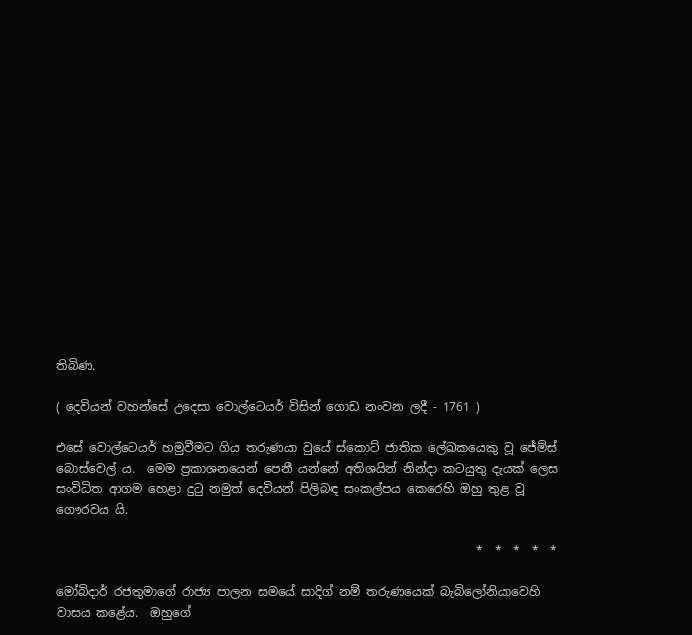තිබිණ.

( දෙවියන් වහන්සේ උදෙසා වොල්ටෙයර් විසින් ගොඩ නංවන ලදී - 1761 )

එසේ වොල්ටෙයර් හමුවීමට ගිය තරුණයා වුයේ ස්කොට් ජාතික ලේඛකයෙකු වූ ජේම්ස් බොස්වෙල් ය.  මෙම ප්‍රකාශනයෙන් පෙනී යන්නේ අතිශයින් නින්දා කටයුතු දැයක් ලෙස සංවිධිත ආගම හෙළා දුටු නමුත් දෙවියන් පිලිබඳ සංකල්පය කෙරෙහි ඔහු තුළ වූ ගෞරවය යි.

                                                                      *  *  *  *  *

මෝබිදාර් රජතුමාගේ රාජ්‍ය පාලන සමයේ සාදිග් නම් තරුණයෙක් බැබිලෝනියාවෙහි වාසය කළේය.  ඔහුගේ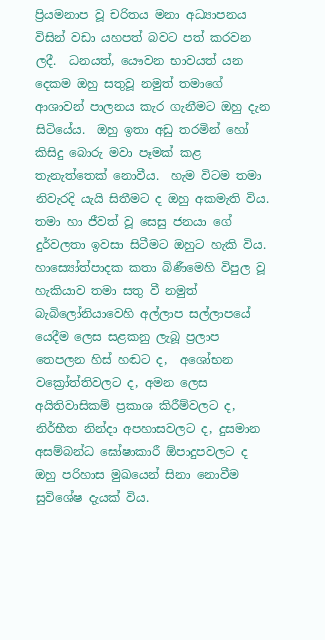ප්‍රියමනාප වූ චරිතය මනා අධ්‍යාපනය විසින් වඩා යහපත් බවට පත් කරවන ලදී.  ධනයත්, යෞවන භාවයත් යන දෙකම ඔහු සතුවූ නමුත් තමාගේ ආශාවන් පාලනය කැර ගැනීමට ඔහු දැන සිටියේය.  ඔහු ඉතා අඩු තරමින් හෝ කිසිදු බොරු මවා පෑමක් කළ තැනැත්තෙක් නොවීය.  හැම විටම තමා නිවැරදි යැයි සිතීමට ද ඔහු අකමැති විය.  තමා හා ජීවත් වූ සෙසු ජනයා ගේ දුර්වලතා ඉවසා සිටීමට ඔහුට හැකි විය.  හාස්‍යෝත්පාදක කතා බිණීමෙහි විපුල වූ හැකියාව තමා සතු වී නමුත් බැබිලෝනියාවෙහි අල්ලාප සල්ලාපයේ යෙදීම ලෙස සළකනු ලැබූ ප්‍රලාප තෙපලන හිස් හඬට ද,  අශෝභන වක්‍රෝත්තිවලට ද, අමන ලෙස අයිතිවාසිකම් ප්‍රකාශ කිරීම්වලට ද, නිර්භීත නින්දා අපහාසවලට ද, දුසමාන අසම්බන්ධ ඝෝෂාකාරී ඕපාදුපවලට ද ඔහු පරිහාස මුඛයෙන් සිනා නොවීම සුවිශේෂ දැයක් විය.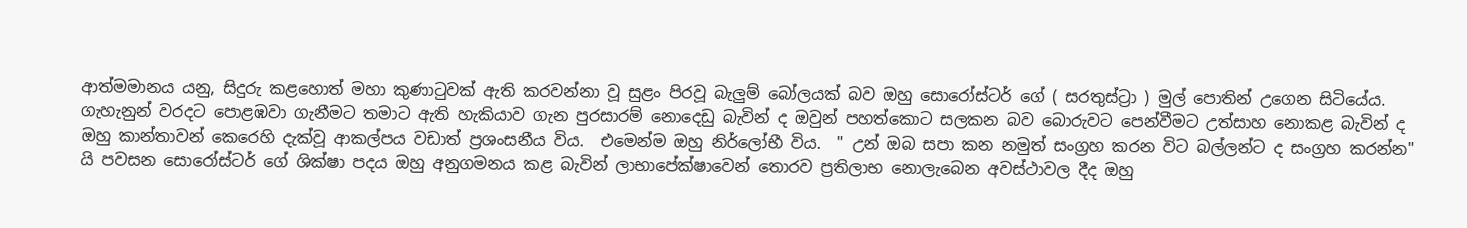ආත්මමානය යනු, සිදුරු කළහොත් මහා කුණාටුවක් ඇති කරවන්නා වූ සුළං පිරවූ බැලුම් බෝලයක් බව ඔහු සොරෝස්ටර් ගේ ( සරතුස්ට්‍රා ) මුල් පොතින් උගෙන සිටියේය.  ගැහැනුන් වරදට පොළඹවා ගැනීමට තමාට ඇති හැකියාව ගැන පුරසාරම් නොදෙඩු බැවින් ද ඔවුන් පහත්කොට සලකන බව බොරුවට පෙන්වීමට උත්සාහ නොකළ බැවින් ද ඔහු කාන්තාවන් කෙරෙහි දැක්වූ ආකල්පය වඩාත් ප්‍රශංසනීය විය.  එමෙන්ම ඔහු නිර්ලෝභී විය.  " උන් ඔබ සපා කන නමුත් සංග්‍රහ කරන විට බල්ලන්ට ද සංග්‍රහ කරන්න" යි පවසන සොරෝස්ටර් ගේ ශික්ෂා පදය ඔහු අනුගමනය කළ බැවින් ලාභාපේක්ෂාවෙන් තොරව ප්‍රතිලාභ නොලැබෙන අවස්ථාවල දීද ඔහු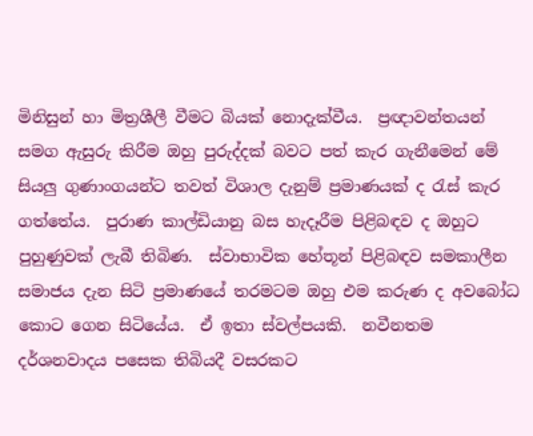මිනිසුන් හා මිත්‍රශීලී වීමට බියක් නොදැක්වීය.  ප්‍රඥාවන්තයන් සමග ඇසුරු කිරීම ඔහු පුරුද්දක් බවට පත් කැර ගැනීමෙන් මේ සියලු ගුණාංගයන්ට තවත් විශාල දැනුම් ප්‍රමාණයක් ද රැස් කැර ගත්තේය.  පුරාණ කාල්ඩියානු බස හැදෑරීම පිළිබඳව ද ඔහුට පුහුණුවක් ලැබී තිබිණ.  ස්වාභාවික හේතූන් පිළිබඳව සමකාලීන සමාජය දැන සිටි ප්‍රමාණයේ තරමටම ඔහු එම කරුණ ද අවබෝධ කොට ගෙන සිටියේය.  ඒ ඉතා ස්වල්පයකි.  නවීනතම දර්ශනවාදය පසෙක තිබියදී වසරකට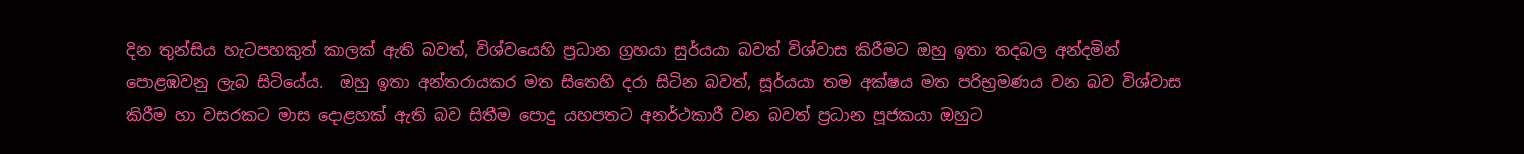දින තුන්සිය හැටපහකුත් කාලක් ඇති බවත්, විශ්වයෙහි ප්‍රධාන ග්‍රහයා සුර්යයා බවත් විශ්වාස කිරීමට ඔහු ඉතා තදබල අන්දමින් පොළඹවනු ලැබ සිටියේය.  ඔහු ඉතා අන්තරායකර මත සිතෙහි දරා සිටින බවත්, සූර්යයා තම අක්ෂය මත පරිභ්‍රමණය වන බව විශ්වාස කිරීම හා වසරකට මාස දොළහක් ඇති බව සිතීම පොදු යහපතට අනර්ථකාරී වන බවත් ප්‍රධාන පූජකයා ඔහුට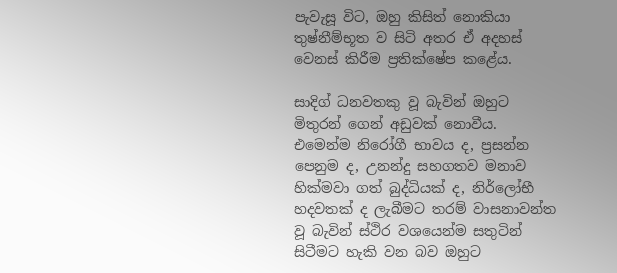පැවැසූ විට, ඔහු කිසිත් නොකියා තුෂ්නීම්භූත ව සිටි අතර ඒ අදහස් වෙනස් කිරීම ප්‍රතික්ෂේප කළේය.

සාදිග් ධනවතකු වූ බැවින් ඔහුට මිතුරන් ගෙන් අඩුවක් නොවීය.  එමෙන්ම නිරෝගී භාවය ද, ප්‍රසන්න පෙනුම ද, උනන්දු සහගතව මනාව හික්මවා ගත් බුද්ධියක් ද, නිර්ලෝභී හදවතක් ද ලැබීමට තරම් වාසනාවන්ත වූ බැවින් ස්ථිර වශයෙන්ම සතුටින් සිටීමට හැකි වන බව ඔහුට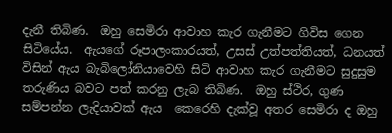දැනී තිබිණ.  ඔහු සෙමිරා ආවාහ කැර ගැනීමට ගිවිස ගෙන සිටියේය.  ඇයගේ රූපාලංකාරයත්, උසස් උත්පත්තියත්, ධනයත් විසින් ඇය බැබිලෝනියාවෙහි සිටි ආවාහ කැර ගැනීමට සුදුසුම තරුණිය බවට පත් කරනු ලැබ තිබිණ.  ඔහු ස්ථිර, ගුණ සම්පන්න ලැදියාවක් ඇය  කෙරෙහි දැක්වූ අතර සෙමිරා ද ඔහු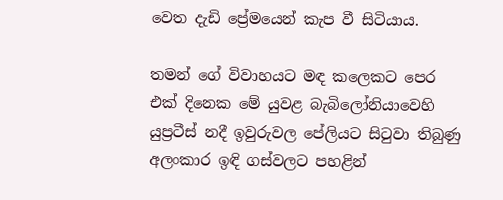වෙත දැඩි ප්‍රේමයෙන් කැප වී සිටියාය.

තමන් ගේ විවාහයට මඳ කලෙකට පෙර එක් දිනෙක මේ යුවළ බැබිලෝනියාවෙහි යුප්‍රටීස් නදී ඉවුරුවල පේලියට සිටුවා තිබුණු අලංකාර ඉඳි ගස්වලට පහළින්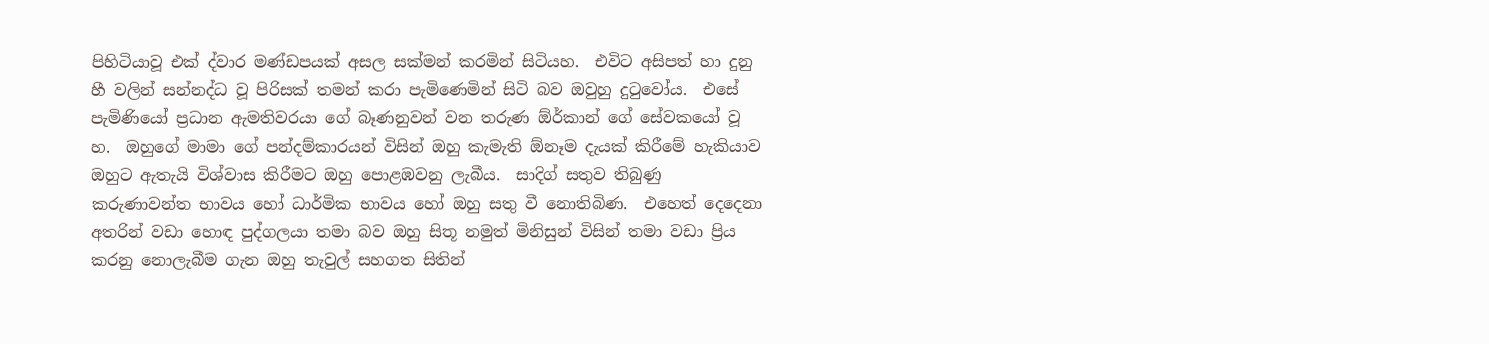පිහිටියාවූ එක් ද්වාර මණ්ඩපයක් අසල සක්මන් කරමින් සිටියහ.  එවිට අසිපත් හා දුනු හී වලින් සන්නද්ධ වූ පිරිසක් තමන් කරා පැමිණෙමින් සිටි බව ඔවුහු දුටුවෝය.  එසේ පැමිණියෝ ප්‍රධාන ඇමතිවරයා ගේ බෑණනුවන් වන තරුණ ඕර්කාන් ගේ සේවකයෝ වූ හ.  ඔහුගේ මාමා ගේ පන්දම්කාරයන් විසින් ඔහු කැමැති ඕනෑම දැයක් කිරීමේ හැකියාව ඔහුට ඇතැයි විශ්වාස කිරීමට ඔහු පොළඹවනු ලැබීය.  සාදිග් සතුව තිබුණු කරුණාවන්ත භාවය හෝ ධාර්මික භාවය හෝ ඔහු සතු වී නොතිබිණ.  එහෙත් දෙදෙනා අතරින් වඩා හොඳ පුද්ගලයා තමා බව ඔහු සිතූ නමුත් මිනිසුන් විසින් තමා වඩා ප්‍රිය කරනු නොලැබීම ගැන ඔහු තැවුල් සහගත සිතින්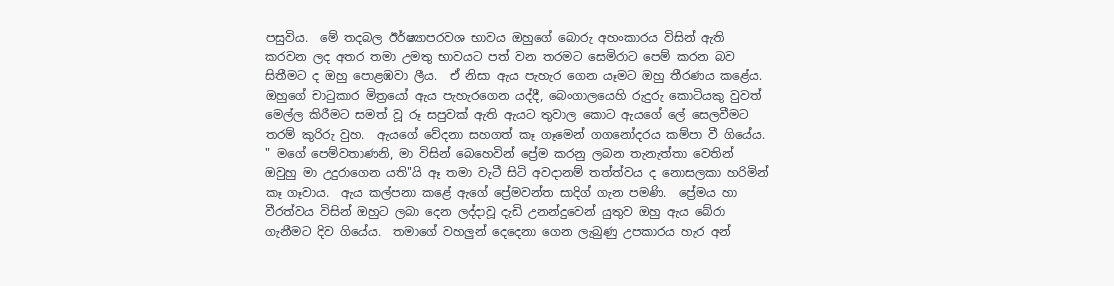පසුවිය.  මේ තදබල ඊර්ෂ්‍යාපරවශ භාවය ඔහුගේ බොරු අහංකාරය විසින් ඇති කරවන ලද අතර තමා උමතු භාවයට පත් වන තරමට සෙමිරාට පෙම් කරන බව සිතීමට ද ඔහු පොළඹවා ලීය.  ඒ නිසා ඇය පැහැර ගෙන යෑමට ඔහු තීරණය කළේය.  ඔහුගේ චාටුකාර මිත්‍රයෝ ඇය පැහැරගෙන යද්දී, බෙංගාලයෙහි රුදුරු කොටියකු වුවත් මෙල්ල කිරීමට සමත් වූ රූ සපුවක් ඇති ඇයට තුවාල කොට ඇයගේ ලේ සෙලවීමට තරම් කුරිරු වුහ.  ඇයගේ වේදනා සහගත් කෑ ගෑමෙන් ගගනෝදරය කම්පා වී ගියේය.  " මගේ පෙම්වතාණනි, මා විසින් බෙහෙවින් ප්‍රේම කරනු ලබන තැනැත්තා වෙතින් ඔවුහු මා උදුරාගෙන යති"යි ඈ තමා වැටී සිටි අවදානම් තත්ත්වය ද නොසලකා හරිමින් කෑ ගෑවාය.  ඇය කල්පනා කළේ ඇගේ ප්‍රේමවන්ත සාදිග් ගැන පමණි.  ප්‍රේමය හා වීරත්වය විසින් ඔහුට ලබා දෙන ලද්දාවූ දැඩි උනන්දුවෙන් යුතුව ඔහු ඇය බේරා ගැනීමට දිව ගියේය.  තමාගේ වහලුන් දෙදෙනා ගෙන ලැබුණු උපකාරය හැර අන්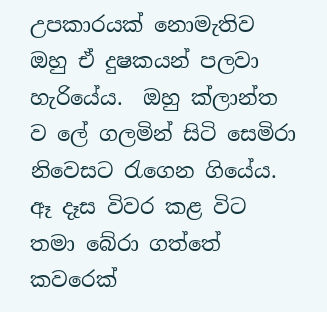උපකාරයක් නොමැතිව ඔහු ඒ දුෂකයන් පලවා හැරියේය.  ඔහු ක්ලාන්ත ව ලේ ගලමින් සිටි සෙමිරා නිවෙසට රැගෙන ගියේය.  ඈ දෑස විවර කළ විට තමා බේරා ගත්තේ කවරෙක්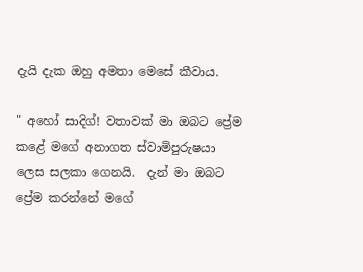දැයි දැක ඔහු අමතා මෙසේ කීවාය.

" අහෝ සාදිග්! වතාවක් මා ඔබට ප්‍රේම කළේ මගේ අනාගත ස්වාමිපුරුෂයා ලෙස සලකා ගෙනයි.  දැන් මා ඔබට ප්‍රේම කරන්නේ මගේ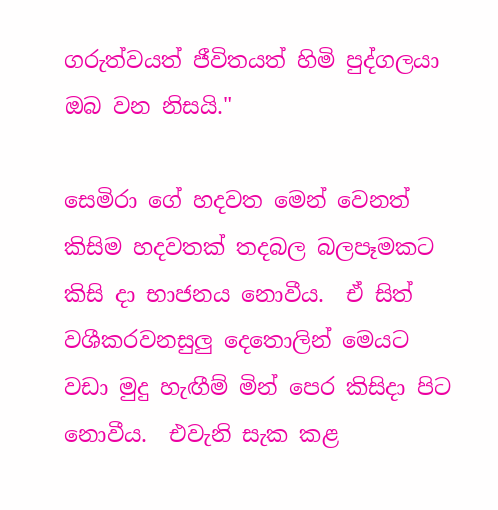ගරුත්වයත් ජීවිතයත් හිමි පුද්ගලයා ඔබ වන නිසයි."

සෙමිරා ගේ හදවත මෙන් වෙනත් කිසිම හදවතක් තදබල බලපෑමකට කිසි දා භාජනය නොවීය.  ඒ සිත් වශීකරවනසුලු දෙතොලින් මෙයට වඩා මුදු හැඟීම් මින් පෙර කිසිදා පිට නොවීය.  එවැනි සැක කළ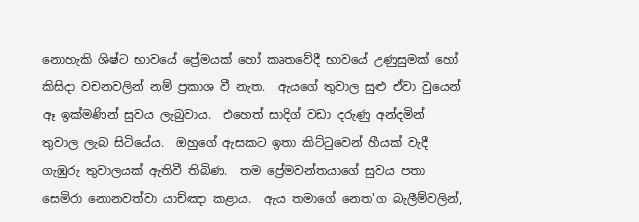නොහැකි ශිෂ්ට භාවයේ ප්‍රේමයක් හෝ කෘතවේදී භාවයේ උණුසුමක් හෝ කිසිදා වචනවලින් නම් ප්‍රකාශ වී නැත.  ඇයගේ තුවාල සුළු ඒවා වුයෙන් ඈ ඉක්මණින් සුවය ලැබුවාය.  එහෙත් සාදිග් වඩා දරුණු අන්දමින් තුවාල ලැබ සිටියේය.  ඔහුගේ ඇසකට ඉතා කිට්ටුවෙන් හීයක් වැදී ගැඹුරු තුවාලයක් ඇතිවී තිබිණ.  තම ප්‍රේමවන්තයාගේ සුවය පතා සෙමිරා නොනවත්වා යාච්ඤා කළාය.  ඇය තමාගේ නෙත'ග බැලීම්වලින්,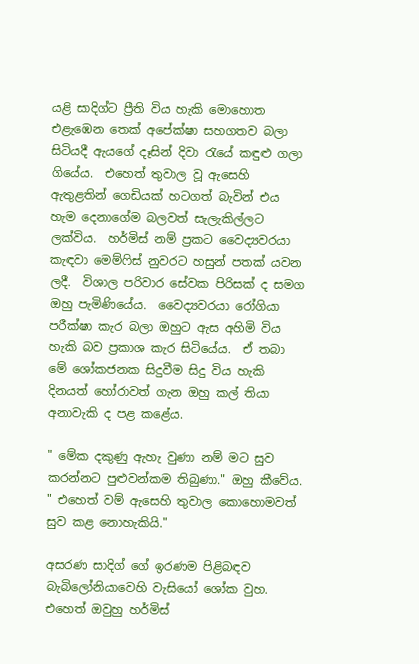යළි සාදිග්ට ප්‍රීති විය හැකි මොහොත එළැඹෙන තෙක් අපේක්ෂා සහගතව බලා සිටියදී ඇයගේ දෑසින් දිවා රැයේ කඳුළු ගලා ගියේය.  එහෙත් තුවාල වූ ඇසෙහි ඇතුළතින් ගෙඩියක් හටගත් බැවින් එය හැම දෙනාගේම බලවත් සැලැකිල්ලට ලක්විය.  හර්මිස් නම් ප්‍රකට වෛද්‍යවරයා කැඳවා මෙම්ෆිස් නුවරට හසුන් පතක් යවන ලදී.  විශාල පරිවාර සේවක පිරිසක් ද සමග ඔහු පැමිණියේය.  වෛද්‍යවරයා රෝගියා පරීක්ෂා කැර බලා ඔහුට ඇස අහිමි විය හැකි බව ප්‍රකාශ කැර සිටියේය.  ඒ තබා මේ ශෝකජනක සිදුවීම සිදු විය හැකි දිනයත් හෝරාවත් ගැන ඔහු කල් තියා අනාවැකි ද පළ කළේය.

" මේක දකුණු ඇහැ වුණා නම් මට සුව කරන්නට පුළුවන්කම තිබුණා." ඔහු කීවේය.  " එහෙත් වම් ඇසෙහි තුවාල කොහොමවත් සුව කළ නොහැකියි."

අසරණ සාදිග් ගේ ඉරණම පිළිබඳව බැබිලෝනියාවෙහි වැසියෝ ශෝක වුහ.  එහෙත් ඔවුහු හර්මිස්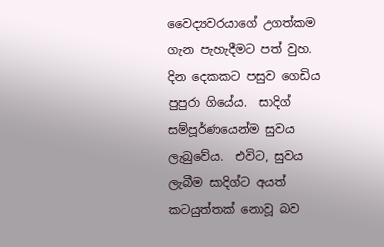වෛද්‍යවරයාගේ උගත්කම ගැන පැහැදීමට පත් වුහ.  දින දෙකකට පසුව ගෙඩිය පුපුරා ගියේය.  සාදිග් සම්පූර්ණයෙන්ම සුවය ලැබුවේය.  එවිට, සුවය ලැබීම සාදිග්ට අයත් කටයුත්තක් නොවූ බව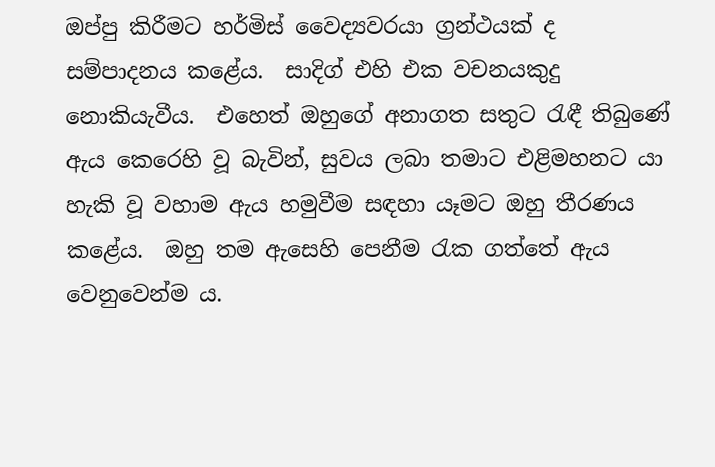ඔප්පු කිරීමට හර්මිස් වෛද්‍යවරයා ග්‍රන්ථයක් ද සම්පාදනය කළේය.  සාදිග් එහි එක වචනයකුදු නොකියැවීය.  එහෙත් ඔහුගේ අනාගත සතුට රැඳී තිබුණේ ඇය කෙරෙහි වූ බැවින්, සුවය ලබා තමාට එළිමහනට යා හැකි වූ වහාම ඇය හමුවීම සඳහා යෑමට ඔහු තීරණය කළේය.  ඔහු තම ඇසෙහි පෙනීම රැක ගත්තේ ඇය වෙනුවෙන්ම ය.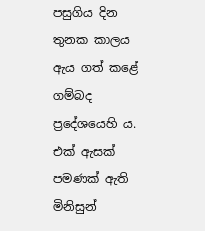පසුගිය දින තුනක කාලය ඇය ගත් කළේ ගම්බද ප්‍රදේශයෙහි ය.  එක් ඇසක් පමණක් ඇති මිනිසුන්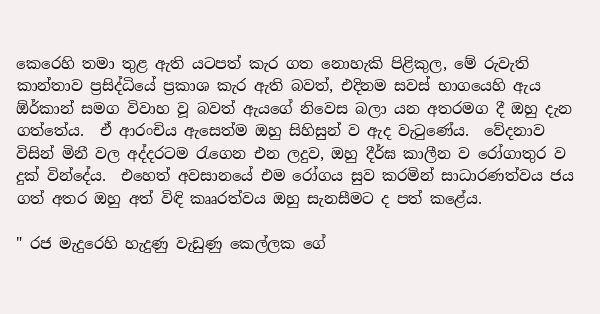කෙරෙහි තමා තුළ ඇති යටපත් කැර ගත නොහැකි පිළිකුල, මේ රුවැති කාන්තාව ප්‍රසිද්ධියේ ප්‍රකාශ කැර ඇති බවත්, එදිනම සවස් භාගයෙහි ඇය ඕර්කාන් සමග විවාහ වූ බවත් ඇයගේ නිවෙස බලා යන අතරමග දී ඔහු දැන ගත්තේය.  ඒ ආරංචිය ඇසෙත්ම ඔහු සිහිසුන් ව ඇද වැටුණේය.  වේදනාව විසින් මිනී වල අද්දරටම රැගෙන එන ලදුව, ඔහු දීර්ඝ කාලීන ව රෝගාතුර ව දුක් වින්දේය.  එහෙත් අවසානයේ එම රෝගය සුව කරමින් සාධාරණත්වය ජය ගත් අතර ඔහු අත් විඳි කෲරත්වය ඔහු සැනසීමට ද පත් කළේය.

" රජ මැදුරෙහි හැදුණු වැඩුණු කෙල්ලක ගේ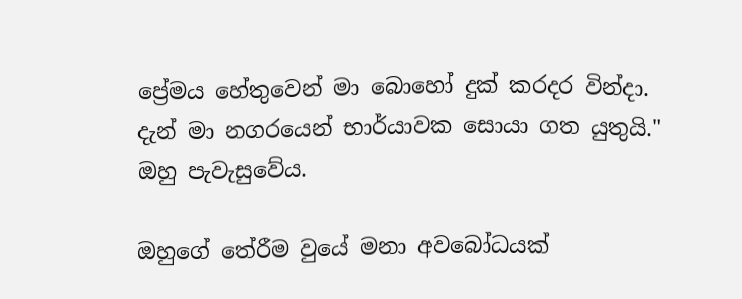ප්‍රේමය හේතුවෙන් මා බොහෝ දුක් කරදර වින්දා.  දැන් මා නගරයෙන් භාර්යාවක සොයා ගත යුතුයි." ඔහු පැවැසුවේය.

ඔහුගේ තේරීම වුයේ මනා අවබෝධයක්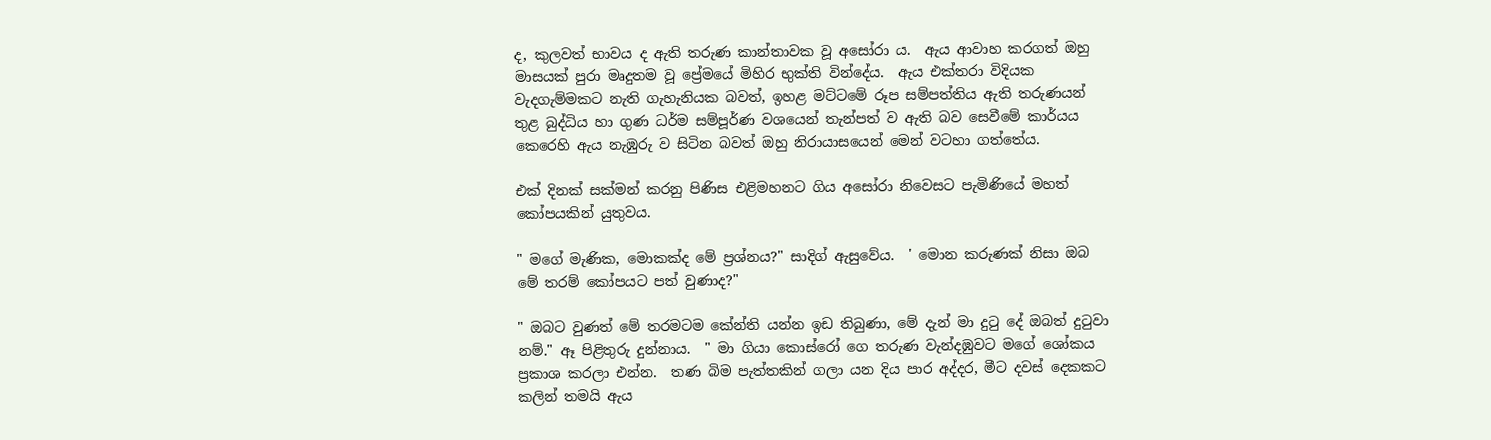ද, කුලවත් භාවය ද ඇති තරුණ කාන්තාවක වූ අසෝරා ය.  ඇය ආවාහ කරගත් ඔහු මාසයක් පුරා මෘදුතම වූ ප්‍රේමයේ මිහිර භුක්ති වින්දේය.  ඇය එක්තරා විදියක වැදගැම්මකට නැති ගැහැනියක බවත්, ඉහළ මට්ටමේ රූප සම්පත්තිය ඇති තරුණයන් තුළ බුද්ධිය හා ගුණ ධර්ම සම්පූර්ණ වශයෙන් තැන්පත් ව ඇති බව සෙවීමේ කාර්යය කෙරෙහි ඇය නැඹුරු ව සිටින බවත් ඔහු නිරායාසයෙන් මෙන් වටහා ගත්තේය.

එක් දිනක් සක්මන් කරනු පිණිස එළිමහනට ගිය අසෝරා නිවෙසට පැමිණියේ මහත් කෝපයකින් යුතුවය.

" මගේ මැණික, මොකක්ද මේ ප්‍රශ්නය?" සාදිග් ඇසුවේය.  ' මොන කරුණක් නිසා ඔබ මේ තරම් කෝපයට පත් වුණාද?"

" ඔබට වුණත් මේ තරමටම කේන්ති යන්න ඉඩ තිබුණා, මේ දැන් මා දුටු දේ ඔබත් දුටුවා නම්." ඈ පිළිතුරු දුන්නාය.  " මා ගියා කොස්රෝ ගෙ තරුණ වැන්දඹුවට මගේ ශෝකය ප්‍රකාශ කරලා එන්න.  තණ බිම පැත්තකින් ගලා යන දිය පාර අද්දර, මීට දවස් දෙකකට කලින් තමයි ඇය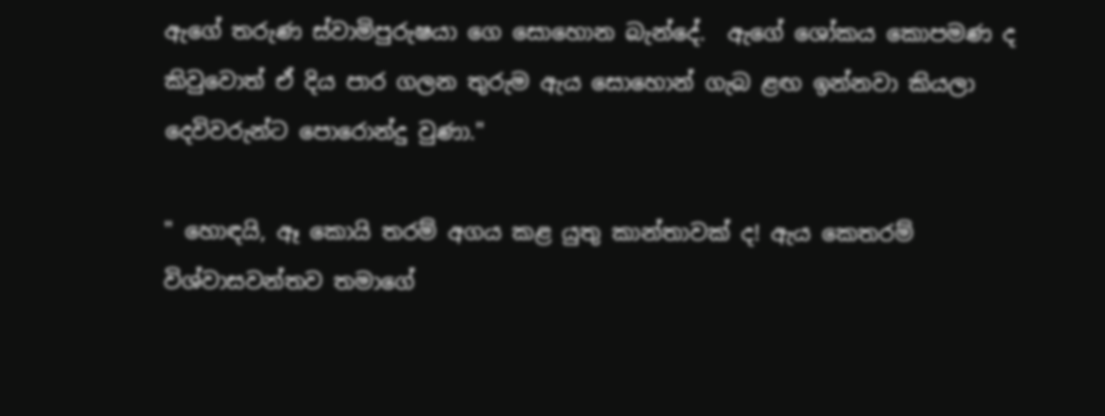ඇගේ තරුණ ස්වාමිපුරුෂයා ගෙ සොහොන බැන්දේ.  ඇගේ ශෝකය කොපමණ ද කිවුවොත් ඒ දිය පාර ගලන තුරුම ඇය සොහොන් ගැබ ළඟ ඉන්නවා කියලා දෙවිවරුන්ට පොරොන්දු වුණා."

" හොඳයි, ඈ කොයි තරම් අගය කළ යුතු කාන්තාවක් ද! ඇය කෙතරම් විශ්වාසවන්තව තමාගේ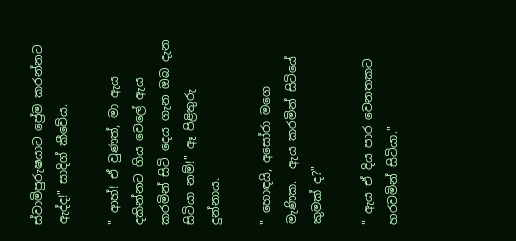ස්වාමිපුරුෂයාට ප්‍රේම කරන්නට ඇද්ද!" සාදිග් කීවේය.

" ආහ්! ඒ වුණත්, මා ඇය දකින්නට ගිය වෙලේ ඇය කරමින් සිටි දෙය ගැන ඔබ දැන සිටියා නම්!" ඈ පිළිතුරු දුන්නාය.

" හොඳයි, අසෝරා මගෙ මැණික.  ඇය කරමින් සිටියේ කුමක් ද?"

" ඇය ඒ දිය පාර වෙනතකට හරවමින් සිටියා."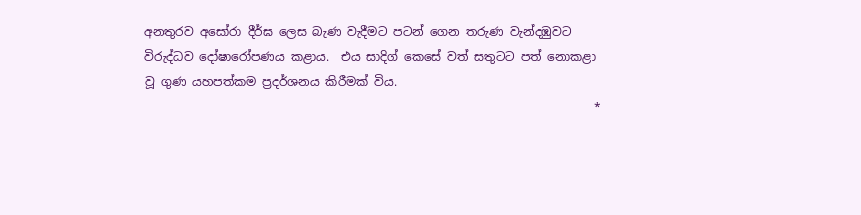අනතුරව අසෝරා දීර්ඝ ලෙස බැණ වැදීමට පටන් ගෙන තරුණ වැන්දඹුවට විරුද්ධව දෝෂාරෝපණය කළාය.  එය සාදිග් කෙසේ වත් සතුටට පත් නොකළා වූ ගුණ යහපත්කම ප්‍රදර්ශනය කිරීමක් විය.
                                                                           *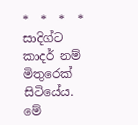*  *  *  *
සාදිග්ට කාදර් නම් මිතුරෙක් සිටියේය.  මේ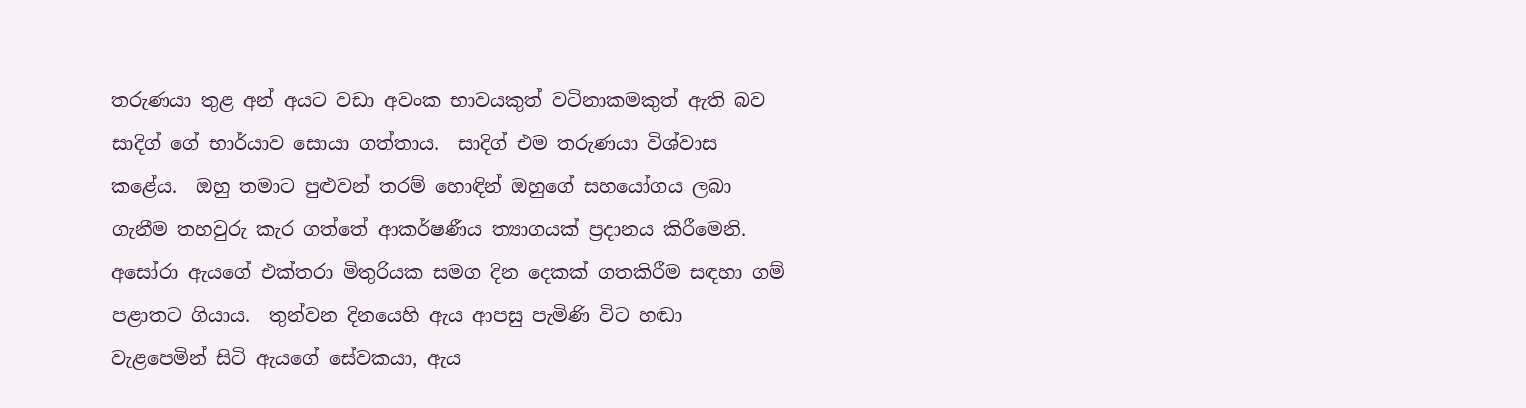තරුණයා තුළ අන් අයට වඩා අවංක භාවයකුත් වටිනාකමකුත් ඇති බව සාදිග් ගේ භාර්යාව සොයා ගත්තාය.  සාදිග් එම තරුණයා විශ්වාස කළේය.  ඔහු තමාට පුළුවන් තරම් හොඳින් ඔහුගේ සහයෝගය ලබා ගැනීම තහවුරු කැර ගත්තේ ආකර්ෂණීය ත්‍යාගයක් ප්‍රදානය කිරීමෙනි.  අසෝරා ඇයගේ එක්තරා මිතුරියක සමග දින දෙකක් ගතකිරීම සඳහා ගම් පළාතට ගියාය.  තුන්වන දිනයෙහි ඇය ආපසු පැමිණි විට හඬා වැළපෙමින් සිටි ඇයගේ සේවකයා, ඇය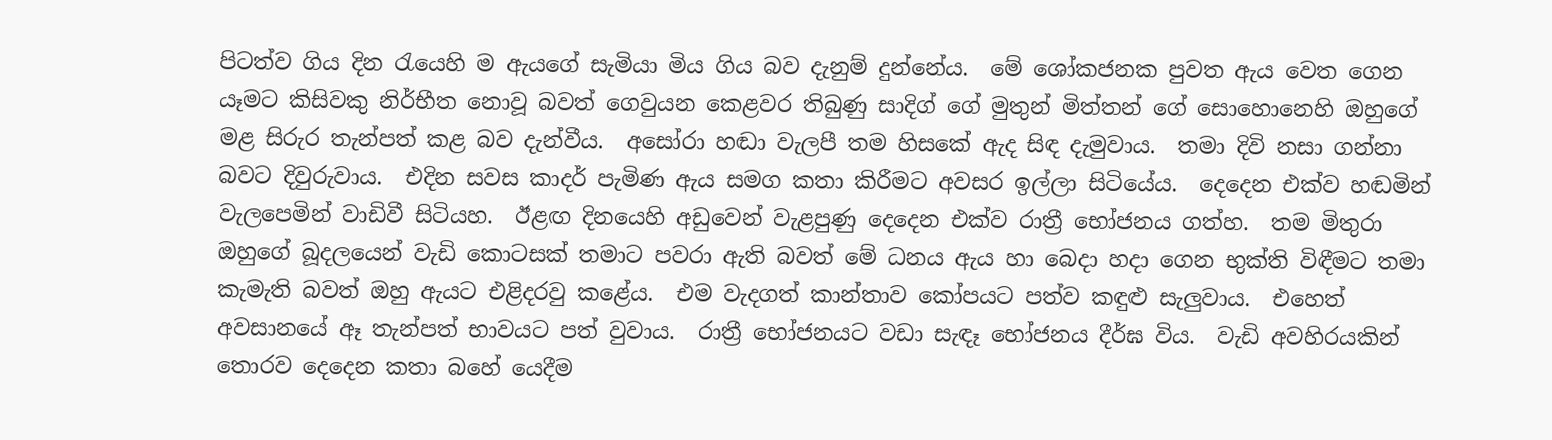පිටත්ව ගිය දින රැයෙහි ම ඇයගේ සැමියා මිය ගිය බව දැනුම් දුන්නේය.  මේ ශෝකජනක පුවත ඇය වෙත ගෙන යෑමට කිසිවකු නිර්භීත නොවූ බවත් ගෙවුයන කෙළවර තිබුණු සාදිග් ගේ මුතුන් මිත්තන් ගේ සොහොනෙහි ඔහුගේ මළ සිරුර තැන්පත් කළ බව දැන්වීය.  අසෝරා හඬා වැලපී තම හිසකේ ඇද සිඳ දැමුවාය.  තමා දිවි නසා ගන්නා බවට දිවුරුවාය.  එදින සවස කාදර් පැමිණ ඇය සමග කතා කිරීමට අවසර ඉල්ලා සිටියේය.  දෙදෙන එක්ව හඬමින් වැලපෙමින් වාඩිවී සිටියහ.  ඊළඟ දිනයෙහි අඩුවෙන් වැළපුණු දෙදෙන එක්ව රාත්‍රී භෝජනය ගත්හ.  තම මිතුරා ඔහුගේ බූදලයෙන් වැඩි කොටසක් තමාට පවරා ඇති බවත් මේ ධනය ඇය හා බෙදා හදා ගෙන භුක්ති විඳීමට තමා කැමැති බවත් ඔහු ඇයට එළිදරවු කළේය.  එම වැදගත් කාන්තාව කෝපයට පත්ව කඳුළු සැලුවාය.  එහෙත් අවසානයේ ඈ තැන්පත් භාවයට පත් වුවාය.  රාත්‍රී භෝජනයට වඩා සැඳෑ භෝජනය දීර්ඝ විය.  වැඩි අවහිරයකින් තොරව දෙදෙන කතා බහේ යෙදීම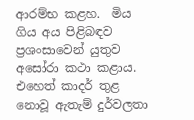ආරම්භ කළහ.  මිය ගිය අය පිළිබඳව ප්‍රශංසාවෙන් යුතුව අසෝරා කථා කළාය.  එහෙත් කාදර් තුළ නොවූ ඇතැම් දුර්වලතා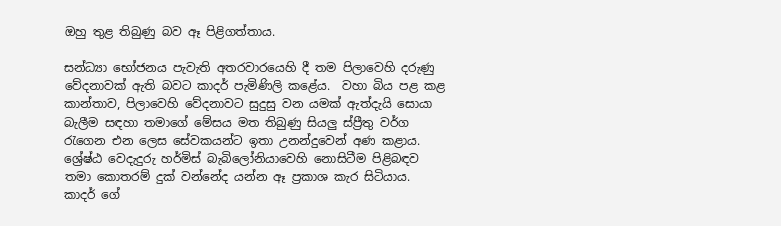ඔහු තුළ තිබුණු බව ඈ පිළිගත්තාය.

සන්ධ්‍යා භෝජනය පැවැති අතරවාරයෙහි දී තම පිලාවෙහි දරුණු වේදනාවක් ඇති බවට කාදර් පැමිණිලි කළේය.  වහා බිය පළ කළ කාන්තාව, පිලාවෙහි වේදනාවට සුදුසු වන යමක් ඇත්දැයි සොයා බැලීම සඳහා තමාගේ මේසය මත තිබුණු සියලු ස්ප්‍රීතු වර්ග රැගෙන එන ලෙස සේවකයන්ට ඉතා උනන්දුවෙන් අණ කළාය.  ශ්‍රේෂ්ඨ වෙදැදුරු හර්මිස් බැබිලෝනියාවෙහි නොසිටීම පිළිබඳව තමා කොතරම් දුක් වන්නේද යන්න ඈ ප්‍රකාශ කැර සිටියාය.  කාදර් ගේ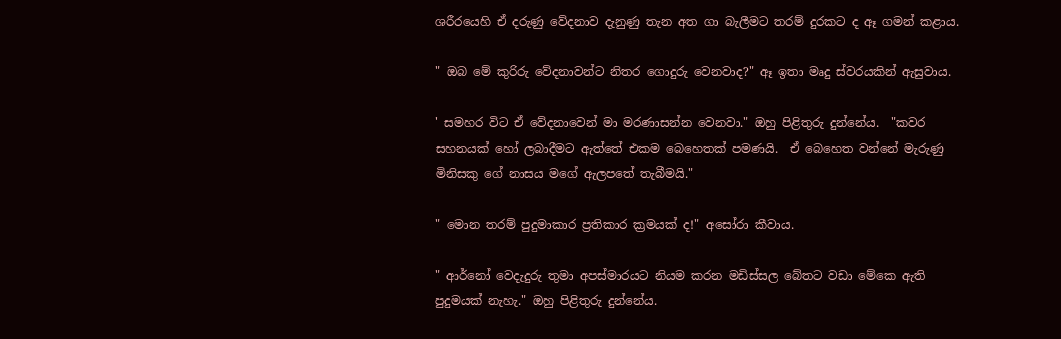ශරීරයෙහි ඒ දරුණු වේදනාව දැනුණු තැන අත ගා බැලීමට තරම් දුරකට ද ඈ ගමන් කළාය.

" ඔබ මේ කුරිරු වේදනාවන්ට නිතර ගොදුරු වෙනවාද?" ඈ ඉතා මෘදු ස්වරයකින් ඇසුවාය.

' සමහර විට ඒ වේදනාවෙන් මා මරණාසන්න වෙනවා." ඔහු පිළිතුරු දුන්නේය.  "කවර සහනයක් හෝ ලබාදීමට ඇත්තේ එකම බෙහෙතක් පමණයි.  ඒ බෙහෙත වන්නේ මැරුණු මිනිසකු ගේ නාසය මගේ ඇලපතේ තැබීමයි."

" මොන තරම් පුදුමාකාර ප්‍රතිකාර ක්‍රමයක් ද!" අසෝරා කීවාය.

" ආර්නෝ වෙදැදුරු තුමා අපස්මාරයට නියම කරන මඩිස්සල බේතට වඩා මේකෙ ඇති පුදුමයක් නැහැ." ඔහු පිළිතුරු දුන්නේය.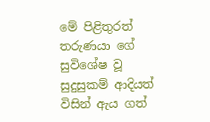මේ පිළිතුරත් තරුණයා ගේ සුවිශේෂ වූ සුදුසුකම් ආදියත් විසින් ඇය ගත්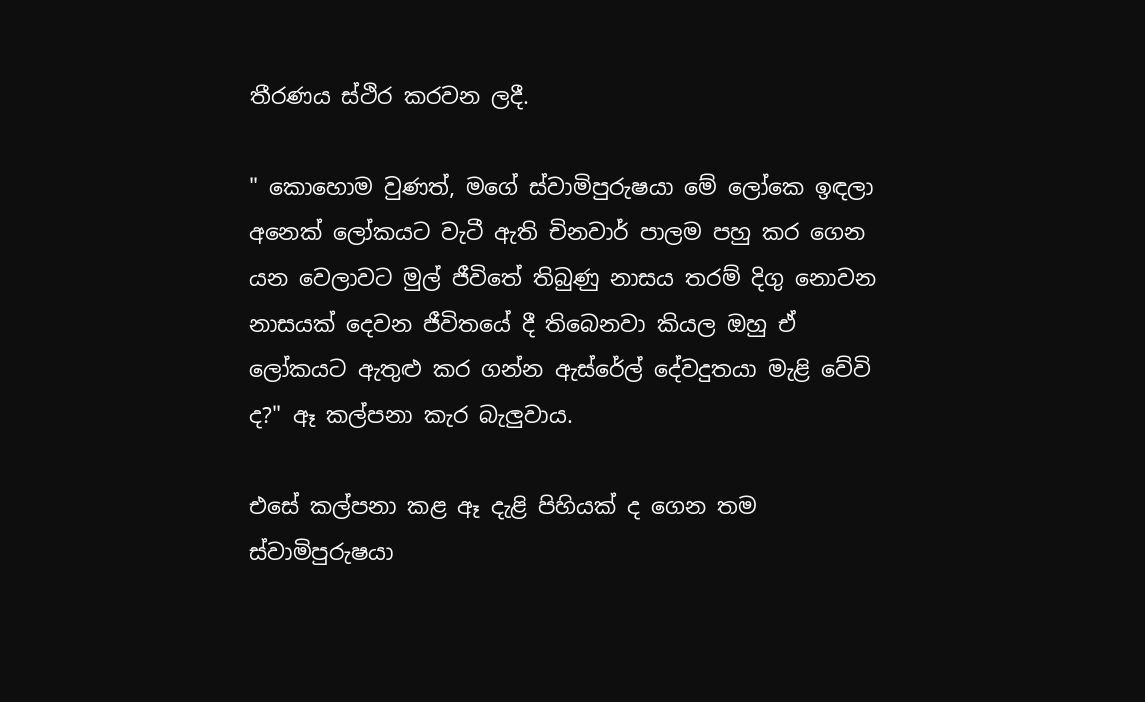තීරණය ස්ථිර කරවන ලදී.

" කොහොම වුණත්, මගේ ස්වාමිපුරුෂයා මේ ලෝකෙ ඉඳලා අනෙක් ලෝකයට වැටී ඇති චිනවාර් පාලම පහු කර ගෙන යන වෙලාවට මුල් ජීවිතේ තිබුණු නාසය තරම් දිගු නොවන නාසයක් දෙවන ජීවිතයේ දී තිබෙනවා කියල ඔහු ඒ ලෝකයට ඇතුළු කර ගන්න ඇස්රේල් දේවදුතයා මැළි වේවි ද?" ඈ කල්පනා කැර බැලුවාය.

එසේ කල්පනා කළ ඈ දැළි පිහියක් ද ගෙන තම ස්වාමිපුරුෂයා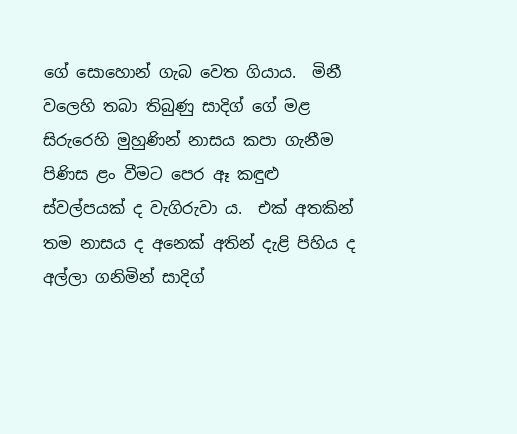ගේ සොහොන් ගැබ වෙත ගියාය.  මිනී වලෙහි තබා තිබුණු සාදිග් ගේ මළ සිරුරෙහි මුහුණින් නාසය කපා ගැනීම පිණිස ළං වීමට පෙර ඈ කඳුළු ස්වල්පයක් ද වැගිරුවා ය.  එක් අතකින් තම නාසය ද අනෙක් අතින් දැළි පිහිය ද අල්ලා ගනිමින් සාදිග්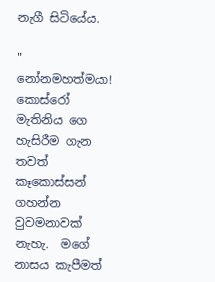නැගී සිටියේය.

" නෝනමහත්මයා! කොස්රෝ මැතිනිය ගෙ හැසිරීම ගැන තවත් කෑකොස්සන් ගහන්න වුවමනාවක් නැහැ.  මගේ නාසය කැපීමත්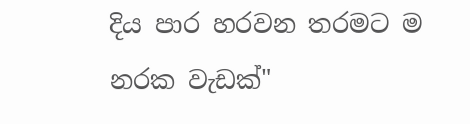දිය පාර හරවන තරමට ම නරක වැඩක්"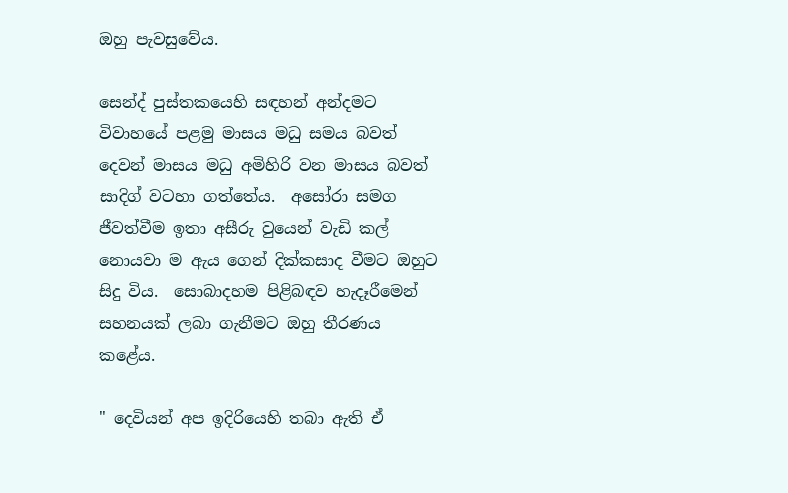ඔහු පැවසුවේය.

සෙන්ද් පුස්තකයෙහි සඳහන් අන්දමට විවාහයේ පළමු මාසය මධු සමය බවත් දෙවන් මාසය මධු අමිහිරි වන මාසය බවත් සාදිග් වටහා ගත්තේය.  අසෝරා සමග ජීවත්වීම ඉතා අසීරු වුයෙන් වැඩි කල් නොයවා ම ඇය ගෙන් දික්කසාද වීමට ඔහුට සිදු විය.  සොබාදහම පිළිබඳව හැදෑරීමෙන් සහනයක් ලබා ගැනීමට ඔහු තීරණය කළේය.

" දෙවියන් අප ඉදිරියෙහි තබා ඇති ඒ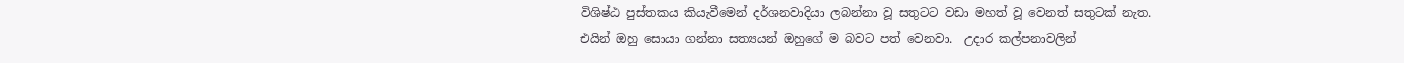විශිෂ්ඨ පුස්තකය කියැවීමෙන් දර්ශනවාදියා ලබන්නා වූ සතුටට වඩා මහත් වූ වෙනත් සතුටක් නැත.  එයින් ඔහු සොයා ගන්නා සත්‍යයන් ඔහුගේ ම බවට පත් වෙනවා.  උදාර කල්පනාවලින්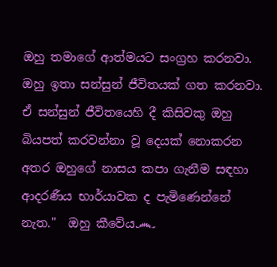ඔහු තමාගේ ආත්මයට සංග්‍රහ කරනවා.  ඔහු ඉතා සන්සුන් ජීවිතයක් ගත කරනවා.  ඒ සන්සුන් ජීවිතයෙහි දී කිසිවකු ඔහු බියපත් කරවන්නා වූ දෙයක් නොකරන අතර ඔහුගේ නාසය කපා ගැනීම සඳහා ආදරණීය භාර්යාවක ද පැමිණෙන්නේ නැත."  ඔහු කීවේය෴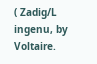( Zadig/L ingenu, by Voltaire.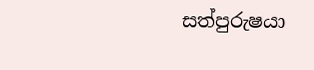සත්පුරුෂයා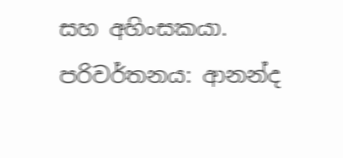සහ අහිංසකයා. පරිවර්තනය: ආනන්ද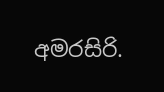අමරසිරි.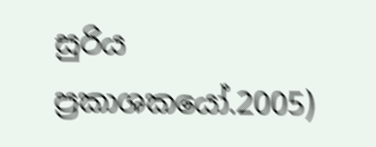සුරිය ප්‍රකාශකයෝ.2005)